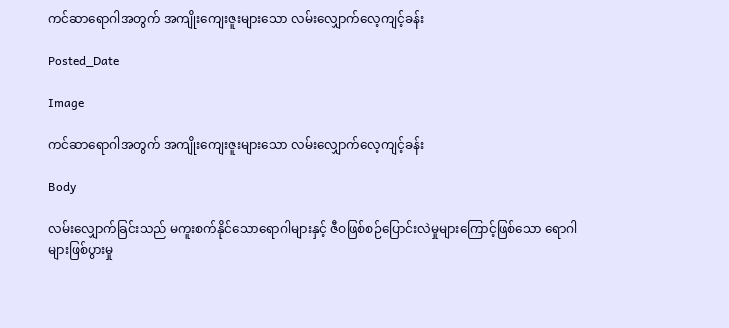ကင်ဆာရောဂါအတွက် အကျိုးကျေးဇူးများသော လမ်းလျှောက်လေ့ကျင့်ခန်း

Posted_Date

Image

ကင်ဆာရောဂါအတွက် အကျိုးကျေးဇူးများသော လမ်းလျှောက်လေ့ကျင့်ခန်း

Body

လမ်းလျှောက်ခြင်းသည် မကူးစက်နိုင်သောရောဂါများနှင့် ဇီဝဖြစ်စဉ်ပြောင်းလဲမှုများကြောင့်ဖြစ်သော ရောဂါများဖြစ်ပွားမှု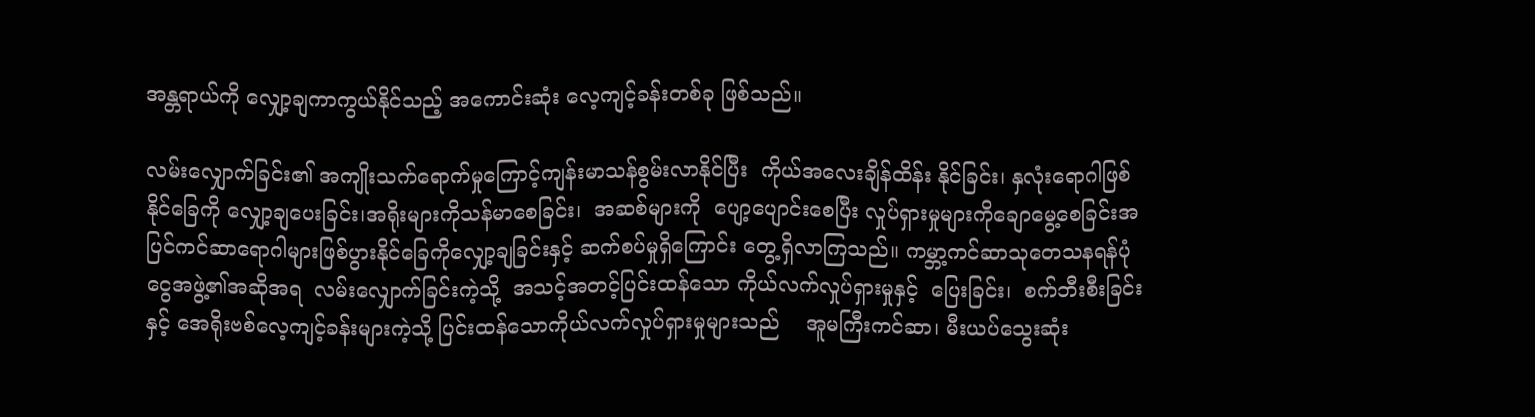အန္တရာယ်ကို လျှော့ချကာကွယ်နိုင်သည့် အကောင်းဆုံး လေ့ကျင့်ခန်းတစ်ခု ဖြစ်သည်။

လမ်းလျှောက်ခြင်း၏ အကျိုးသက်ရောက်မှုကြောင့်ကျန်းမာသန်စွမ်းလာနိုင်ပြီး  ကိုယ်အလေးချိန်ထိန်း နိုင်ခြင်း၊ နှလုံးရောဂါဖြစ်နိုင်ခြေကို လျှော့ချပေးခြင်း၊အရိုးများကိုသန်မာစေခြင်း၊  အဆစ်များကို  ပျော့ပျောင်းစေပြီး လှုပ်ရှားမှုများကိုချောမွေ့စေခြင်းအပြင်ကင်ဆာရောဂါများဖြစ်ပွားနိုင်ခြေကိုလျှော့ချခြင်းနှင့် ဆက်စပ်မှုရှိကြောင်း တွေ့ရှိလာကြသည်။ ကမ္ဘာ့ကင်ဆာသုတေသနရန်ပုံငွေအဖွဲ့၏အဆိုအရ  လမ်းလျှောက်ခြင်းကဲ့သို့  အသင့်အတင့်ပြင်းထန်သော ကိုယ်လက်လှုပ်ရှားမှုနှင့်  ပြေးခြင်း၊  စက်ဘီးစီးခြင်းနှင့် အေရိုးဗစ်လေ့ကျင့်ခန်းများကဲ့သို့ ပြင်းထန်သောကိုယ်လက်လှုပ်ရှားမှုများသည်    အူမကြီးကင်ဆာ၊ မီးယပ်သွေးဆုံး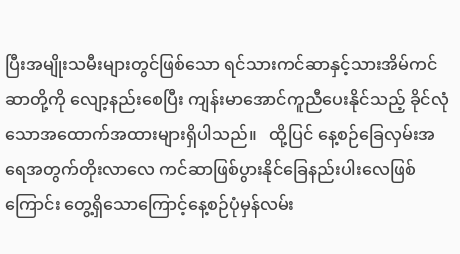ပြီးအမျိုးသမီးများတွင်ဖြစ်သော ရင်သားကင်ဆာနှင့်သားအိမ်ကင်ဆာတို့ကို လျော့နည်းစေပြီး ကျန်းမာအောင်ကူညီပေးနိုင်သည့် ခိုင်လုံသောအထောက်အထားများရှိပါသည်။   ထို့ပြင် နေ့စဉ်ခြေလှမ်းအရေအတွက်တိုးလာလေ ကင်ဆာဖြစ်ပွားနိုင်ခြေနည်းပါးလေဖြစ်ကြောင်း တွေ့ရှိသောကြောင့်နေ့စဉ်ပုံမှန်လမ်း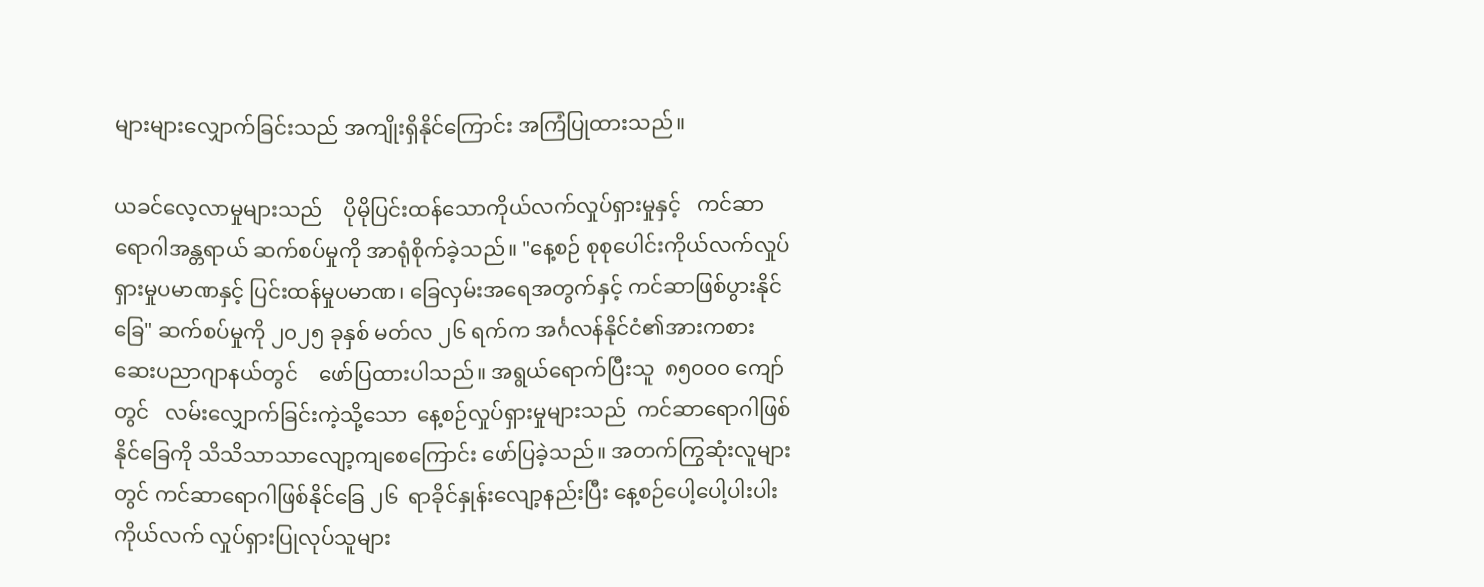များများလျှောက်ခြင်းသည် အကျိုးရှိနိုင်ကြောင်း အကြံပြုထားသည်။

ယခင်လေ့လာမှုများသည်    ပိုမိုပြင်းထန်သောကိုယ်လက်လှုပ်ရှားမှုနှင့်   ကင်ဆာရောဂါအန္တရာယ် ဆက်စပ်မှုကို အာရုံစိုက်ခဲ့သည်။ "နေ့စဉ် စုစုပေါင်းကိုယ်လက်လှုပ်ရှားမှုပမာဏနှင့် ပြင်းထန်မှုပမာဏ၊ ခြေလှမ်းအရေအတွက်နှင့် ကင်ဆာဖြစ်ပွားနိုင်ခြေ" ဆက်စပ်မှုကို ၂၀၂၅ ခုနှစ် မတ်လ ၂၆ ရက်က အင်္ဂလန်နိုင်ငံ၏အားကစားဆေးပညာဂျာနယ်တွင်    ဖော်ပြထားပါသည်။ အရွယ်ရောက်ပြီးသူ  ၈၅၀၀၀ ကျော်တွင်   လမ်းလျှောက်ခြင်းကဲ့သို့သော  နေ့စဉ်လှုပ်ရှားမှုများသည်  ကင်ဆာရောဂါဖြစ်နိုင်ခြေကို သိသိသာသာလျော့ကျစေကြောင်း ဖော်ပြခဲ့သည်။ အတက်ကြွဆုံးလူများတွင် ကင်ဆာရောဂါဖြစ်နိုင်ခြေ ၂၆  ရာခိုင်နှုန်းလျော့နည်းပြီး နေ့စဉ်ပေါ့ပေါ့ပါးပါး ကိုယ်လက် လှုပ်ရှားပြုလုပ်သူများ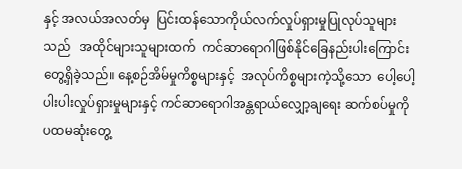နှင့် အလယ်အလတ်မှ  ပြင်းထန်သောကိုယ်လက်လှုပ်ရှားမှုပြုလုပ်သူများသည်   အထိုင်များသူများထက်  ကင်ဆာရောဂါဖြစ်နိုင်ခြေနည်းပါးကြောင်းတွေ့ရှိခဲ့သည်။ နေ့စဉ်အိမ်မှုကိစ္စများနှင့်  အလုပ်ကိစ္စများကဲ့သို့သော  ပေါ့ပေါ့ပါးပါးလှုပ်ရှားမှုများနှင့် ကင်ဆာရောဂါအန္တရာယ်လျှော့ချရေး ဆက်စပ်မှုကို  ပထမဆုံးတွေ့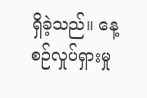ရှိခဲ့သည်။ နေ့စဉ်လှုပ်ရှားမှု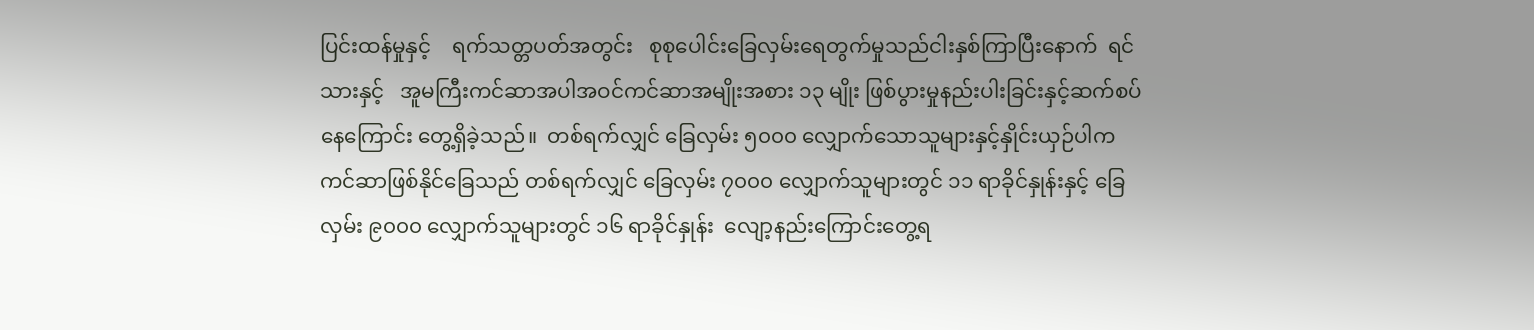ပြင်းထန်မှုနှင့်    ရက်သတ္တပတ်အတွင်း   စုစုပေါင်းခြေလှမ်းရေတွက်မှုသည်ငါးနှစ်ကြာပြီးနောက်  ရင်သားနှင့်   အူမကြီးကင်ဆာအပါအဝင်ကင်ဆာအမျိုးအစား ၁၃ မျိုး ဖြစ်ပွားမှုနည်းပါးခြင်းနှင့်ဆက်စပ်နေကြောင်း တွေ့ရှိခဲ့သည်။  တစ်ရက်လျှင် ခြေလှမ်း ၅၀၀၀ လျှောက်သောသူများနှင့်နှိုင်းယှဉ်ပါက ကင်ဆာဖြစ်နိုင်ခြေသည် တစ်ရက်လျှင် ခြေလှမ်း ၇၀၀၀ လျှောက်သူများတွင် ၁၁ ရာခိုင်နှုန်းနှင့် ခြေလှမ်း ၉၀၀၀ လျှောက်သူများတွင် ၁၆ ရာခိုင်နှုန်း  လျော့နည်းကြောင်းတွေ့ရ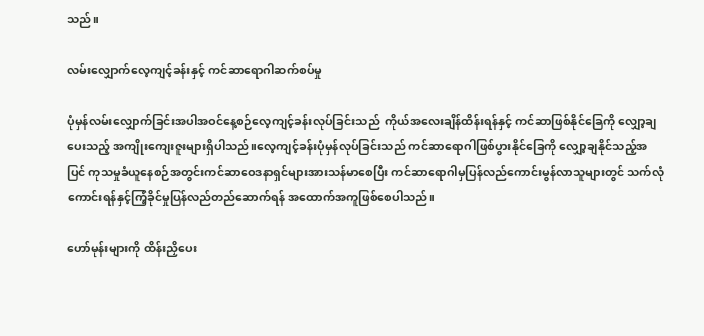သည်။

လမ်းလျှောက်လေ့ကျင့်ခန်းနှင့် ကင်ဆာရောဂါဆက်စပ်မှု

ပုံမှန်လမ်းလျှောက်ခြင်းအပါအဝင်နေ့စဉ်လေ့ကျင့်ခန်းလုပ်ခြင်းသည်  ကိုယ်အလေးချိန်ထိန်းရန်နှင့် ကင်ဆာဖြစ်နိုင်ခြေကို လျှော့ချပေးသည့် အကျိုးကျေးဇူးများရှိပါသည်။လေ့ကျင့်ခန်းပုံမှန်လုပ်ခြင်းသည် ကင်ဆာရောဂါဖြစ်ပွားနိုင်ခြေကို လျှော့ချနိုင်သည့်အပြင် ကုသမှုခံယူနေစဉ်အတွင်းကင်ဆာဝေဒနာရှင်များအားသန်မာစေပြီး ကင်ဆာရောဂါမှပြန်လည်ကောင်းမွန်လာသူများတွင် သက်လုံကောင်းရန်နှင့်ကြံ့ခိုင်မှုပြန်လည်တည်ဆောက်ရန် အထောက်အကူဖြစ်စေပါသည်။

ဟော်မုန်းများကို ထိန်းညှိပေး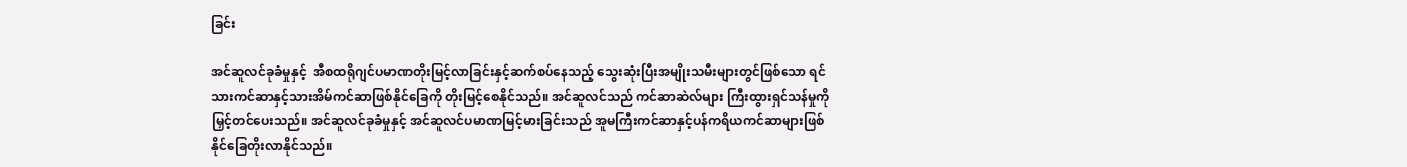ခြင်း

အင်ဆူလင်ခုခံမှုနှင့်  အီစထရိုဂျင်ပမာဏတိုးမြင့်လာခြင်းနှင့်ဆက်စပ်နေသည့် သွေးဆုံးပြီးအမျိုးသမီးများတွင်ဖြစ်သော ရင်သားကင်ဆာနှင့်သားအိမ်ကင်ဆာဖြစ်နိုင်ခြေကို တိုးမြင့်စေနိုင်သည်။ အင်ဆူလင်သည် ကင်ဆာဆဲလ်များ ကြီးထွားရှင်သန်မှုကို မြှင့်တင်ပေးသည်။ အင်ဆူလင်ခုခံမှုနှင့် အင်ဆူလင်ပမာဏမြင့်မားခြင်းသည် အူမကြီးကင်ဆာနှင့်ပန်ကရိယကင်ဆာများဖြစ်နိုင်ခြေတိုးလာနိုင်သည်။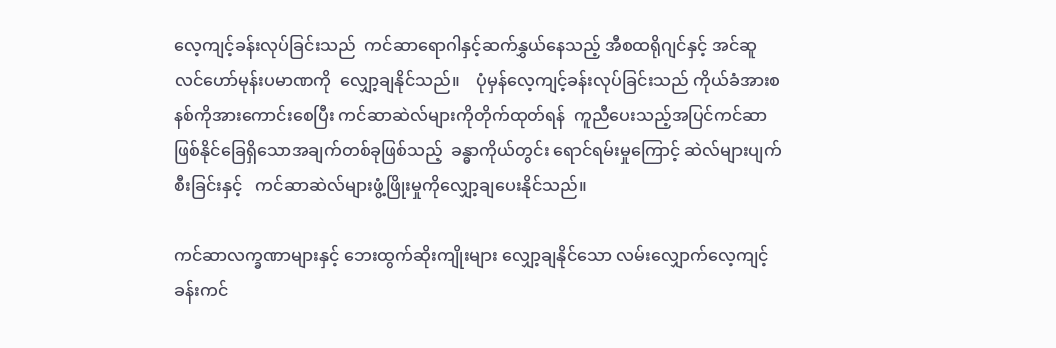လေ့ကျင့်ခန်းလုပ်ခြင်းသည်  ကင်ဆာရောဂါနှင့်ဆက်နွှယ်နေသည့် အီစထရိုဂျင်နှင့် အင်ဆူလင်ဟော်မုန်းပမာဏကို  လျှော့ချနိုင်သည်။    ပုံမှန်လေ့ကျင့်ခန်းလုပ်ခြင်းသည် ကိုယ်ခံအားစနစ်ကိုအားကောင်းစေပြီး ကင်ဆာဆဲလ်များကိုတိုက်ထုတ်ရန်  ကူညီပေးသည့်အပြင်ကင်ဆာဖြစ်နိုင်ခြေရှိသောအချက်တစ်ခုဖြစ်သည့်  ခန္ဓာကိုယ်တွင်း ရောင်ရမ်းမှုကြောင့် ဆဲလ်များပျက်စီးခြင်းနှင့်   ကင်ဆာဆဲလ်များဖွံ့ဖြိုးမှုကိုလျှော့ချပေးနိုင်သည်။

ကင်ဆာလက္ခဏာများနှင့် ဘေးထွက်ဆိုးကျိုးများ လျှော့ချနိုင်သော လမ်းလျှောက်လေ့ကျင့်ခန်းကင်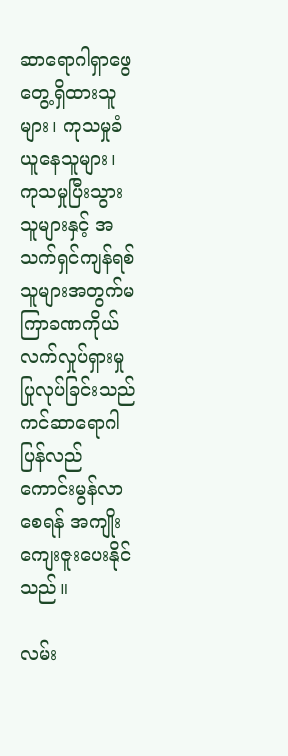ဆာရောဂါရှာဖွေတွေ့ရှိထားသူများ၊ ကုသမှုခံယူနေသူများ၊ ကုသမှုပြီးသွားသူများနှင့် အသက်ရှင်ကျန်ရစ်သူများအတွက်မကြာခဏကိုယ်လက်လှုပ်ရှားမှုပြုလုပ်ခြင်းသည်ကင်ဆာရောဂါပြန်လည်ကောင်းမွန်လာစေရန် အကျိုးကျေးဇူးပေးနိုင်သည်။

လမ်း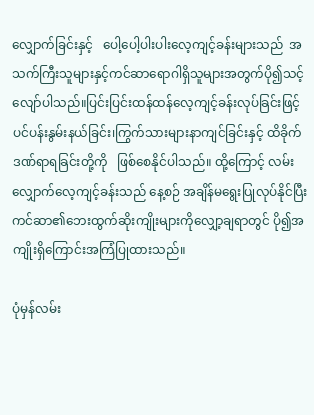လျှောက်ခြင်းနှင့်   ပေါ့ပေါ့ပါးပါးလေ့ကျင့်ခန်းများသည်  အသက်ကြီးသူများနှင့်ကင်ဆာရောဂါရှိသူများအတွက်ပို၍သင့်လျော်ပါသည်။ပြင်းပြင်းထန်ထန်လေ့ကျင့်ခန်းလုပ်ခြင်းဖြင့် ပင်ပန်းနွမ်းနယ်ခြင်း၊ကြွက်သားများနာကျင်ခြင်းနှင့် ထိခိုက်ဒဏ်ရာရခြင်းတို့ကို   ဖြစ်စေနိုင်ပါသည်။ ထို့ကြောင့် လမ်းလျှောက်လေ့ကျင့်ခန်းသည် နေ့စဉ် အချိန်မရွေးပြုလုပ်နိုင်ပြီးကင်ဆာ၏ဘေးထွက်ဆိုးကျိုးများကိုလျှော့ချရာတွင် ပို၍အကျိုးရှိကြောင်းအကြံပြုထားသည်။

ပုံမှန်လမ်း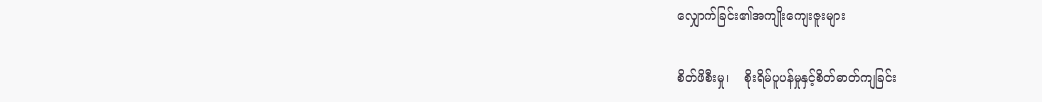လျှောက်ခြင်း၏အကျိုးကျေးဇူးများ

စိတ်ဖိစီးမှု၊    စိုးရိမ်ပူပန်မှုနှင့်စိတ်ဓာတ်ကျခြင်း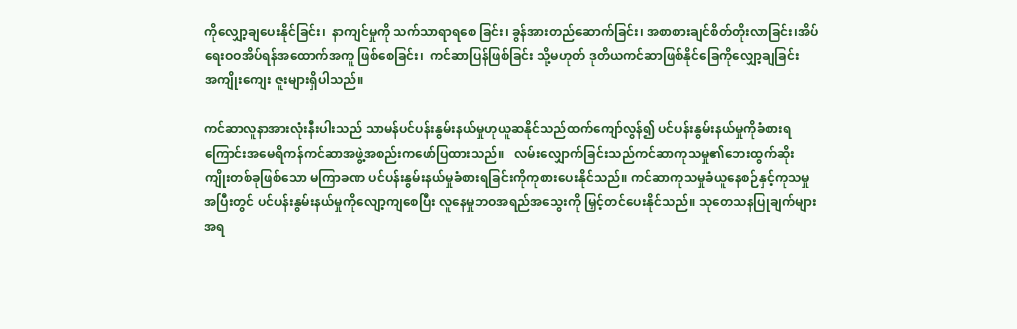ကိုလျှော့ချပေးနိုင်ခြင်း၊  နာကျင်မှုကို သက်သာရာရစေ ခြင်း၊ ခွန်အားတည်ဆောက်ခြင်း၊ အစာစားချင်စိတ်တိုးလာခြင်း၊အိပ်ရေးဝဝအိပ်ရန်အထောက်အကူ ဖြစ်စေခြင်း၊  ကင်ဆာပြန်ဖြစ်ခြင်း သို့မဟုတ် ဒုတိယကင်ဆာဖြစ်နိုင်ခြေကိုလျှော့ချခြင်း      အကျိုးကျေး ဇူးများရှိပါသည်။

ကင်ဆာလူနာအားလုံးနီးပါးသည် သာမန်ပင်ပန်းနွမ်းနယ်မှုဟုယူဆနိုင်သည်ထက်ကျော်လွန်၍ ပင်ပန်းနွမ်းနယ်မှုကိုခံစားရကြောင်းအမေရိကန်ကင်ဆာအဖွဲ့အစည်းကဖော်ပြထားသည်။   လမ်းလျှောက်ခြင်းသည်ကင်ဆာကုသမှု၏ဘေးထွက်ဆိုးကျိုးတစ်ခုဖြစ်သော မကြာခဏ ပင်ပန်းနွမ်းနယ်မှုခံစားရခြင်းကိုကုစားပေးနိုင်သည်။ ကင်ဆာကုသမှုခံယူနေစဉ်နှင့်ကုသမှုအပြီးတွင် ပင်ပန်းနွမ်းနယ်မှုကိုလျော့ကျစေပြီး လူနေမှုဘဝအရည်အသွေးကို မြှင့်တင်ပေးနိုင်သည်။ သုတေသနပြုချက်များအရ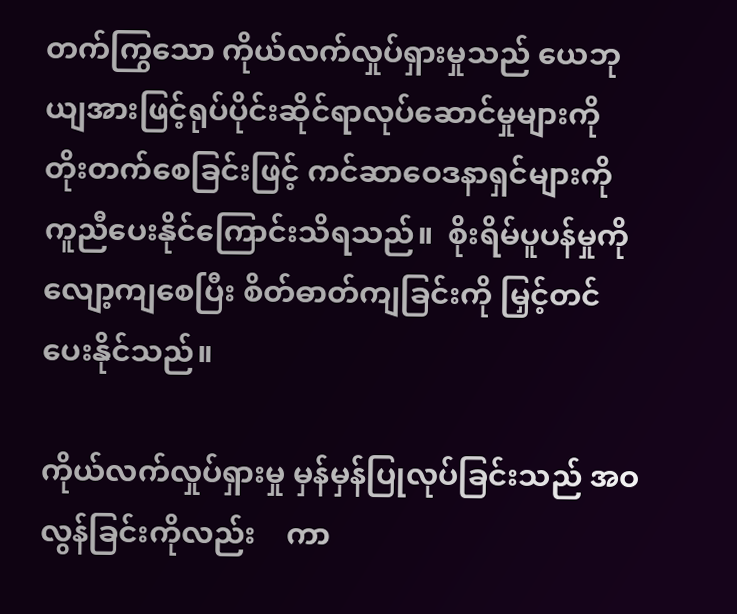တက်ကြွသော ကိုယ်လက်လှုပ်ရှားမှုသည် ယေဘုယျအားဖြင့်ရုပ်ပိုင်းဆိုင်ရာလုပ်ဆောင်မှုများကို တိုးတက်စေခြင်းဖြင့် ကင်ဆာဝေဒနာရှင်များကို ကူညီပေးနိုင်ကြောင်းသိရသည်။  စိုးရိမ်ပူပန်မှုကိုလျော့ကျစေပြီး စိတ်ဓာတ်ကျခြင်းကို မြှင့်တင်ပေးနိုင်သည်။

ကိုယ်လက်လှုပ်ရှားမှု မှန်မှန်ပြုလုပ်ခြင်းသည် အဝလွန်ခြင်းကိုလည်း    ကာ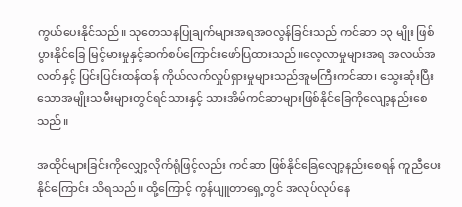ကွယ်ပေးနိုင်သည်။ သုတေသနပြုချက်များအရအဝလွန်ခြင်းသည် ကင်ဆာ ၁၃ မျိုး ဖြစ်ပွားနိုင်ခြေ မြင့်မားမှုနှင့်ဆက်စပ်ကြောင်းဖော်ပြထားသည်။လေ့လာမှုများအရ အလယ်အလတ်နှင့် ပြင်းပြင်းထန်ထန် ကိုယ်လက်လှုပ်ရှားမှုများသည်အူမကြီးကင်ဆာ၊ သွေးဆုံးပြီးသောအမျိုးသမီးများတွင်ရင်သားနှင့် သားအိမ်ကင်ဆာများဖြစ်နိုင်ခြေကိုလျော့နည်းစေသည်။

အထိုင်များခြင်းကိုလျှော့လိုက်ရုံဖြင့်လည်း ကင်ဆာ ဖြစ်နိုင်ခြေလျော့နည်းစေရန် ကူညီပေးနိုင်ကြောင်း သိရသည်။ ထို့ကြောင့် ကွန်ပျူတာရှေ့တွင် အလုပ်လုပ်နေ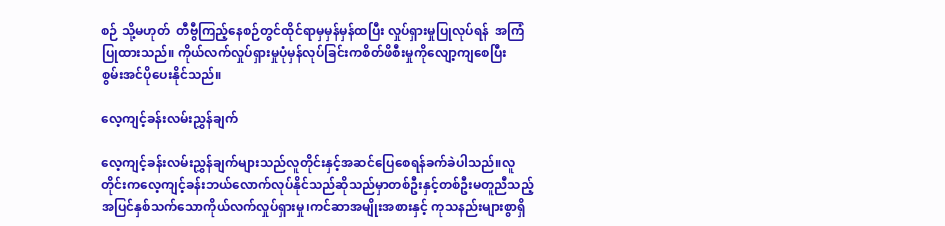စဉ် သို့မဟုတ်  တီဗွီကြည့်နေစဉ်တွင်ထိုင်ရာမှမှန်မှန်ထပြီး လှုပ်ရှားမှုပြုလုပ်ရန်  အကြံပြုထားသည်။ ကိုယ်လက်လှုပ်ရှားမှုပုံမှန်လုပ်ခြင်းကစိတ်ဖိစီးမှုကိုလျော့ကျစေပြီး   စွမ်းအင်ပိုပေးနိုင်သည်။

လေ့ကျင့်ခန်းလမ်းညွှန်ချက်

လေ့ကျင့်ခန်းလမ်းညွှန်ချက်များသည်လူတိုင်းနှင့်အဆင်ပြေစေရန်ခက်ခဲပါသည်။လူတိုင်းကလေ့ကျင့်ခန်းဘယ်လောက်လုပ်နိုင်သည်ဆိုသည်မှာတစ်ဦးနှင့်တစ်ဦးမတူညီသည့်အပြင်နှစ်သက်သောကိုယ်လက်လှုပ်ရှားမှု၊ကင်ဆာအမျိုးအစားနှင့် ကုသနည်းများစွာရှိ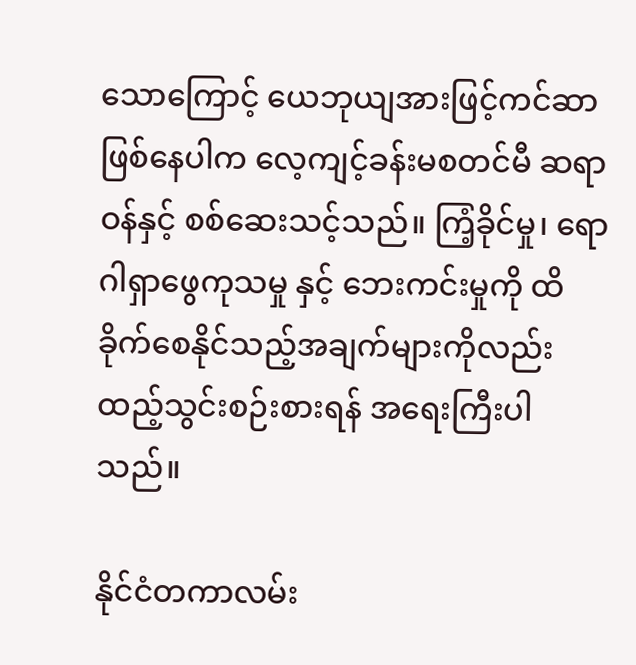သောကြောင့် ယေဘုယျအားဖြင့်ကင်ဆာဖြစ်နေပါက လေ့ကျင့်ခန်းမစတင်မီ ဆရာဝန်နှင့် စစ်ဆေးသင့်သည်။ ကြံ့ခိုင်မှု၊ ရောဂါရှာဖွေကုသမှု နှင့် ဘေးကင်းမှုကို ထိခိုက်စေနိုင်သည့်အချက်များကိုလည်း ထည့်သွင်းစဉ်းစားရန် အရေးကြီးပါသည်။

နိုင်ငံတကာလမ်း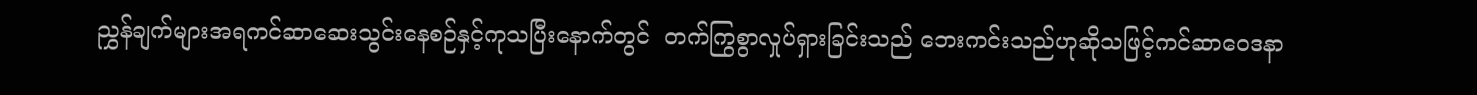ညွှန်ချက်များအရကင်ဆာဆေးသွင်းနေစဉ်နှင့်ကုသပြီးနောက်တွင်  တက်ကြွစွာလှုပ်ရှားခြင်းသည် ဘေးကင်းသည်ဟုဆိုသဖြင့်ကင်ဆာဝေဒနာ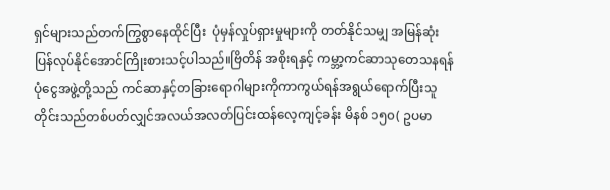ရှင်များသည်တက်ကြွစွာနေထိုင်ပြီး  ပုံမှန်လှုပ်ရှားမှုများကို တတ်နိုင်သမျှ အမြန်ဆုံးပြန်လုပ်နိုင်အောင်ကြိုးစားသင့်ပါသည်။ဗြိတိန် အစိုးရနှင့် ကမ္ဘာ့ကင်ဆာသုတေသနရန်ပုံငွေအဖွဲ့တို့သည် ကင်ဆာနှင့်တခြားရောဂါများကိုကာကွယ်ရန်အရွယ်ရောက်ပြီးသူတိုင်းသည်တစ်ပတ်လျှင်အလယ်အလတ်ပြင်းထန်လေ့ကျင့်ခန်း မိနစ် ၁၅၀( ဥပမာ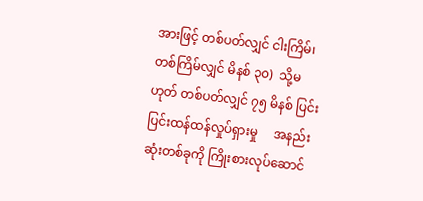အားဖြင့် တစ်ပတ်လျှင် ငါးကြိမ်၊  တစ်ကြိမ်လျှင် မိနစ် ၃၀)  သို့မဟုတ် တစ်ပတ်လျှင် ၇၅ မိနစ် ပြင်းပြင်းထန်ထန်လှုပ်ရှားမှု     အနည်းဆုံးတစ်ခုကို ကြိုးစားလုပ်ဆောင်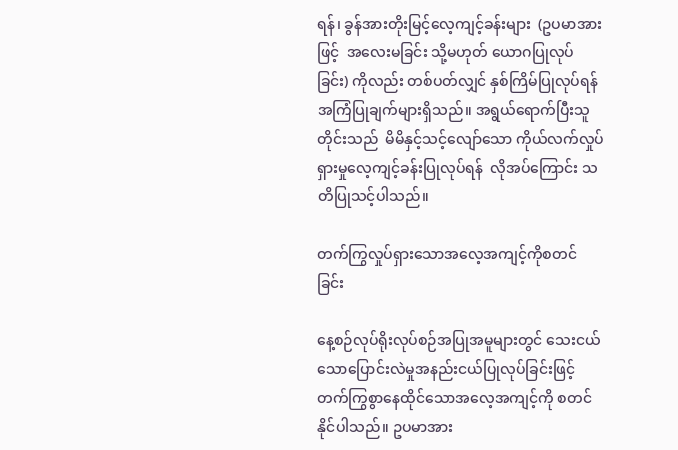ရန်၊ ခွန်အားတိုးမြင့်လေ့ကျင့်ခန်းများ  (ဥပမာအားဖြင့်  အလေးမခြင်း သို့မဟုတ် ယောဂပြုလုပ်ခြင်း) ကိုလည်း တစ်ပတ်လျှင် နှစ်ကြိမ်ပြုလုပ်ရန် အကြံပြုချက်များရှိသည်။ အရွယ်ရောက်ပြီးသူတိုင်းသည်  မိမိနှင့်သင့်လျော်သော ကိုယ်လက်လှုပ်ရှားမှုလေ့ကျင့်ခန်းပြုလုပ်ရန်  လိုအပ်ကြောင်း သတိပြုသင့်ပါသည်။

တက်ကြွလှုပ်ရှားသောအလေ့အကျင့်ကိုစတင်ခြင်း

နေ့စဉ်လုပ်ရိုးလုပ်စဉ်အပြုအမူများတွင် သေးငယ်သောပြောင်းလဲမှုအနည်းငယ်ပြုလုပ်ခြင်းဖြင့်တက်ကြွစွာနေထိုင်သောအလေ့အကျင့်ကို စတင်နိုင်ပါသည်။ ဥပမာအား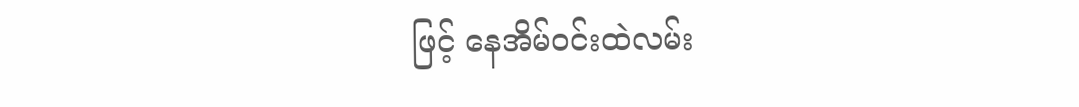ဖြင့် နေအိမ်ဝင်းထဲလမ်း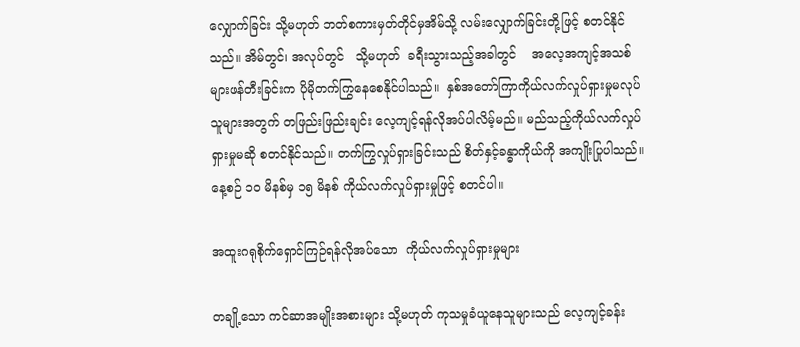လျှောက်ခြင်း သို့မဟုတ် ဘတ်စကားမှတ်တိုင်မှအိမ်သို့ လမ်းလျှောက်ခြင်းတို့ဖြင့် စတင်နိုင်သည်။ အိမ်တွင်၊ အလုပ်တွင်   သို့မဟုတ်  ခရီးသွားသည့်အခါတွင်    အလေ့အကျင့်အသစ်များဖန်တီးခြင်းက ပိုမိုတက်ကြွနေစေနိုင်ပါသည်။  နှစ်အတော်ကြာကိုယ်လက်လှုပ်ရှားမှုမလုပ်သူများအတွက် တဖြည်းဖြည်းချင်း လေ့ကျင့်ရန်လိုအပ်ပါလိမ့်မည်။ မည်သည့်ကိုယ်လက်လှုပ်ရှားမှုမဆို စတင်နိုင်သည်။ တက်ကြွလှုပ်ရှားခြင်းသည် စိတ်နှင့်ခန္ဓာကိုယ်ကို အကျိုးပြုပါသည်။ နေ့စဉ် ၁၀ မိနစ်မှ ၁၅ မိနစ် ကိုယ်လက်လှုပ်ရှားမှုဖြင့် စတင်ပါ။

အထူးဂရုစိုက်ရှောင်ကြဉ်ရန်လိုအပ်သော  ကိုယ်လက်လှုပ်ရှားမှုများ

တချို့သော ကင်ဆာအမျိုးအစားများ သို့မဟုတ် ကုသမှုခံယူနေသူများသည် လေ့ကျင့်ခန်း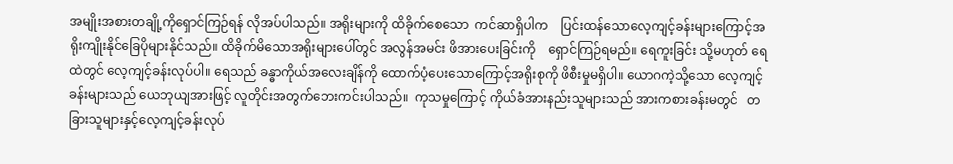အမျိုးအစားတချို့ကိုရှောင်ကြဉ်ရန် လိုအပ်ပါသည်။ အရိုးများကို ထိခိုက်စေသော  ကင်ဆာရှိပါက    ပြင်းထန်သောလေ့ကျင့်ခန်းများကြောင့်အရိုးကျိုးနိုင်ခြေပိုများနိုင်သည်။ ထိခိုက်မိသောအရိုးများပေါ်တွင် အလွန်အမင်း ဖိအားပေးခြင်းကို    ရှောင်ကြဉ်ရမည်။ ရေကူးခြင်း သို့မဟုတ် ရေထဲတွင် လေ့ကျင့်ခန်းလုပ်ပါ။ ရေသည် ခန္ဓာကိုယ်အလေးချိန်ကို ထောက်ပံ့ပေးသောကြောင့်အရိုးစုကို ဖိစီးမှုမရှိပါ။ ယောဂကဲ့သို့သော လေ့ကျင့်ခန်းများသည် ယေဘုယျအားဖြင့် လူတိုင်းအတွက်ဘေးကင်းပါသည်။  ကုသမှုကြောင့် ကိုယ်ခံအားနည်းသူများသည် အားကစားခန်းမတွင်   တခြားသူများနှင့်လေ့ကျင့်ခန်းလုပ်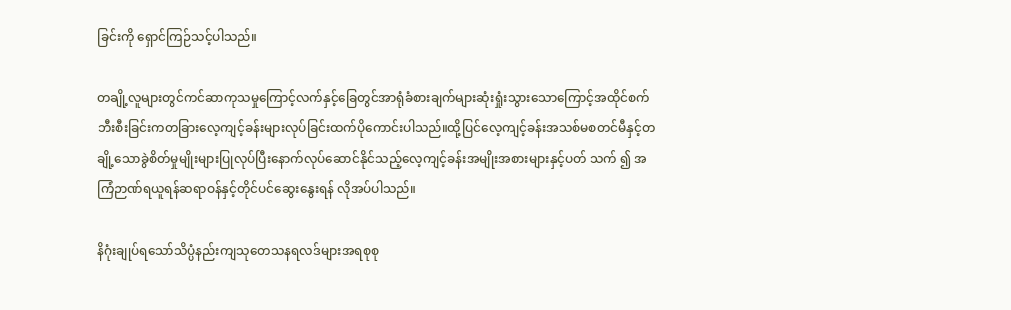ခြင်းကို ရှောင်ကြဉ်သင့်ပါသည်။

တချို့လူများတွင်ကင်ဆာကုသမှုကြောင့်လက်နှင့်ခြေတွင်အာရုံခံစားချက်များဆုံးရှုံးသွားသောကြောင့်အထိုင်စက်ဘီးစီးခြင်းကတခြားလေ့ကျင့်ခန်းများလုပ်ခြင်းထက်ပိုကောင်းပါသည်။ထို့ပြင်လေ့ကျင့်ခန်းအသစ်မစတင်မီနှင့်တချို့သောခွဲစိတ်မှုမျိုးများပြုလုပ်ပြီးနောက်လုပ်ဆောင်နိုင်သည့်လေ့ကျင့်ခန်းအမျိုးအစားများနှင့်ပတ် သက် ၍ အကြံဉာဏ်ရယူရန်ဆရာဝန်နှင့်တိုင်ပင်ဆွေးနွေးရန် လိုအပ်ပါသည်။

နိဂုံးချုပ်ရသော်သိပ္ပံနည်းကျသုတေသနရလဒ်များအရစုစု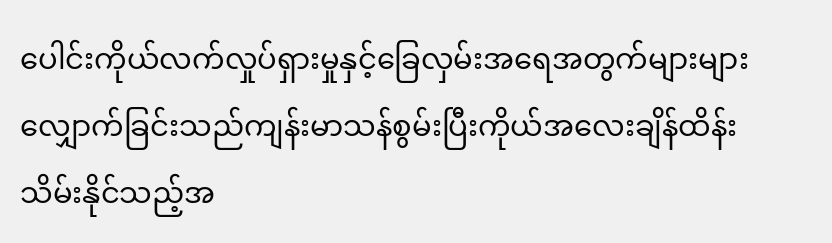ပေါင်းကိုယ်လက်လှုပ်ရှားမှုနှင့်ခြေလှမ်းအရေအတွက်များများလျှောက်ခြင်းသည်ကျန်းမာသန်စွမ်းပြီးကိုယ်အလေးချိန်ထိန်းသိမ်းနိုင်သည့်အ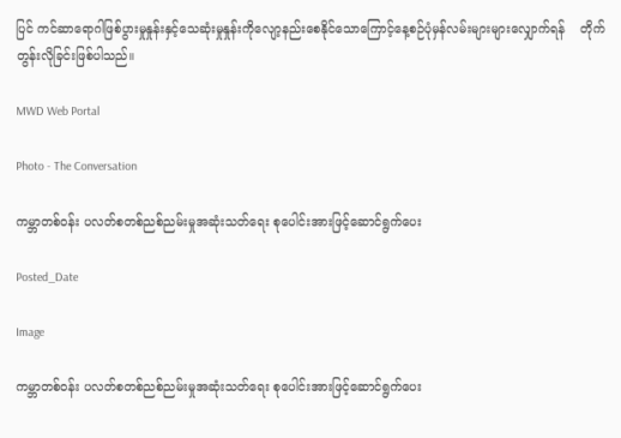ပြင် ကင်ဆာရောဂါဖြစ်ပွားမှုနှုန်းနှင့်သေဆုံးမှုနှုန်းကိုလျော့နည်းစေနိုင်သောကြောင့်နေ့စဉ်ပုံမှန်လမ်းများများလျှောက်ရန်    တိုက်တွန်းလိုခြင်းဖြစ်ပါသည်။

MWD Web Portal

Photo - The Conversation

ကမ္ဘာတစ်ဝန်း ပလတ်စတစ်ညစ်ညမ်းမှုအဆုံးသတ်ရေး စုပေါင်းအားဖြင့်ဆောင်ရွက်ပေး

Posted_Date

Image

ကမ္ဘာတစ်ဝန်း ပလတ်စတစ်ညစ်ညမ်းမှုအဆုံးသတ်ရေး စုပေါင်းအားဖြင့်ဆောင်ရွက်ပေး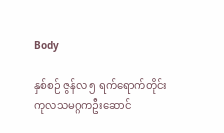Body

နှစ်စဉ် ဇွန်လ ၅ ရက်ရောက်တိုင်း ကုလသမဂ္ဂကဦးဆောင်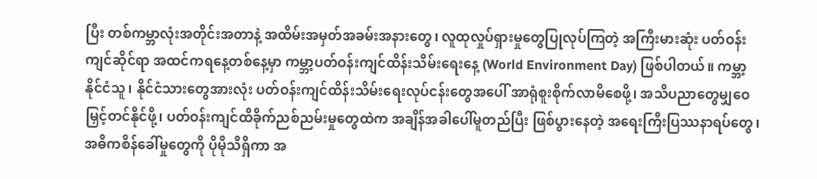ပြီး တစ်ကမ္ဘာလုံးအတိုင်းအတာနဲ့ အထိမ်းအမှတ်အခမ်းအနားတွေ၊ လူထုလှုပ်ရှားမှုတွေပြုလုပ်ကြတဲ့ အကြီးမားဆုံး ပတ်ဝန်းကျင်ဆိုင်ရာ အထင်ကရနေ့တစ်နေ့မှာ ကမ္ဘာ့ပတ်ဝန်းကျင်ထိန်းသိမ်းရေးနေ့ (World Environment Day) ဖြစ်ပါတယ်။ ကမ္ဘာ့နိုင်ငံသူ၊ နိုင်ငံသားတွေအားလုံး ပတ်ဝန်းကျင်ထိန်းသိမ်းရေးလုပ်ငန်းတွေအပေါ် အာရုံစူးစိုက်လာမိစေဖို့၊ အသိပညာတွေမျှဝေမြှင့်တင်နိုင်ဖို့၊ ပတ်ဝန်းကျင်ထိခိုက်ညစ်ညမ်းမှုတွေထဲက အချိန်အခါပေါ်မူတည်ပြီး ဖြစ်ပွားနေတဲ့ အရေးကြီးပြဿနာရပ်တွေ၊ အဓိကစိန်ခေါ်မှုတွေကို ပိုမိုသိရှိကာ အ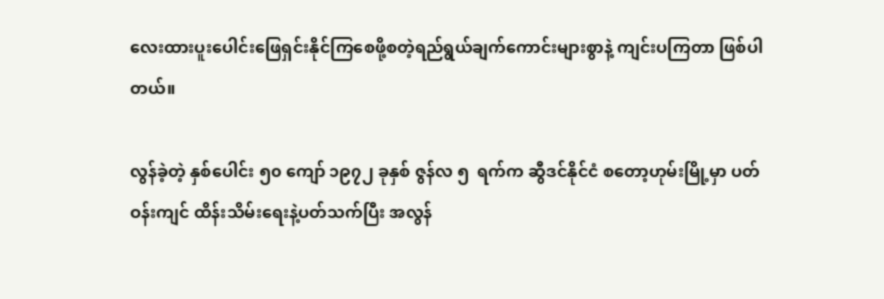လေးထားပူးပေါင်းဖြေရှင်းနိုင်ကြစေဖို့စတဲ့ရည်ရွယ်ချက်ကောင်းများစွာနဲ့ ကျင်းပကြတာ ဖြစ်ပါ တယ်။

လွန်ခဲ့တဲ့ နှစ်ပေါင်း ၅၀ ကျော် ၁၉၇၂ ခုနှစ် ဇွန်လ ၅  ရက်က ဆွီဒင်နိုင်ငံ စတော့ဟုမ်းမြို့မှာ ပတ်ဝန်းကျင် ထိန်းသိမ်းရေးနဲ့ပတ်သက်ပြီး အလွန်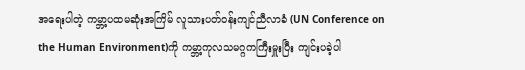အရေးပါတဲ့ ကမ္ဘာ့ပထမဆုံးအကြိမ် လူသားပတ်ဝန်းကျင်ညီလာခံ (UN Conference on the Human Environment)ကို ကမ္ဘာ့ကုလသမဂ္ဂကကြီးမှူးပြီး ကျင်းပခဲ့ပါ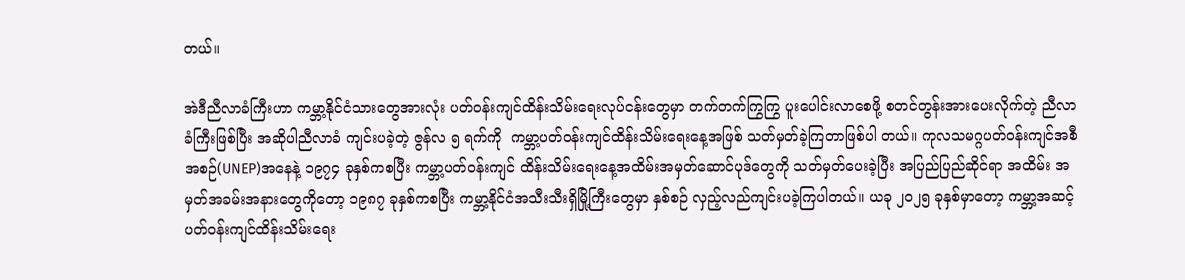တယ်။

အဲဒီညီလာခံကြီးဟာ ကမ္ဘာ့နိုင်ငံသားတွေအားလုံး ပတ်ဝန်းကျင်ထိန်းသိမ်းရေးလုပ်ငန်းတွေမှာ တက်တက်ကြွကြွ ပူးပေါင်းလာစေဖို့ စတင်တွန်းအားပေးလိုက်တဲ့ ညီလာခံကြီးဖြစ်ပြီး အဆိုပါညီလာခံ ကျင်းပခဲ့တဲ့ ဇွန်လ ၅ ရက်ကို  ကမ္ဘာ့ပတ်ဝန်းကျင်ထိန်းသိမ်းရေးနေ့အဖြစ် သတ်မှတ်ခဲ့ကြတာဖြစ်ပါ တယ်။ ကုလသမဂ္ဂပတ်ဝန်းကျင်အစီအစဉ်(UNEP)အနေနဲ့ ၁၉၇၄ ခုနှစ်ကစပြီး ကမ္ဘာ့ပတ်ဝန်းကျင် ထိန်းသိမ်းရေးနေ့အထိမ်းအမှတ်ဆောင်ပုဒ်တွေကို သတ်မှတ်ပေးခဲ့ပြီး အပြည်ပြည်ဆိုင်ရာ အထိမ်း အမှတ်အခမ်းအနားတွေကိုတော့ ၁၉၈၇ ခုနှစ်ကစပြီး ကမ္ဘာ့နိုင်ငံအသီးသီးရှိမြို့ကြီးတွေမှာ နှစ်စဉ် လှည့်လည်ကျင်းပခဲ့ကြပါတယ်။ ယခု ၂၀၂၅ ခုနှစ်မှာတော့ ကမ္ဘာ့အဆင့်ပတ်ဝန်းကျင်ထိန်းသိမ်းရေး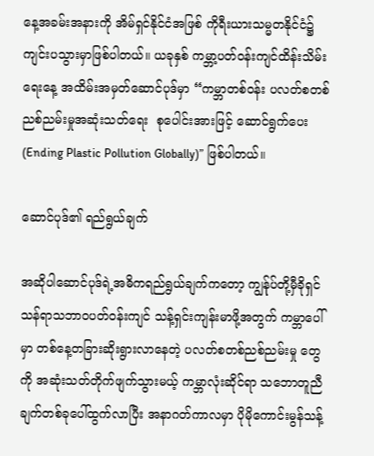နေ့အခမ်းအနားကို အိမ်ရှင်နိုင်ငံအဖြစ် ကိုရီးယားသမ္မတနိုင်ငံ၌ ကျင်းပသွားမှာဖြစ်ပါတယ်။ ယခုနှစ် ကမ္ဘာ့ပတ်ဝန်းကျင်ထိန်းသိမ်းရေးနေ့ အထိမ်းအမှတ်ဆောင်ပုဒ်မှာ “ကမ္ဘာတစ်ဝန်း ပလတ်စတစ် ညစ်ညမ်းမှုအဆုံးသတ်ရေး  စုပေါင်းအားဖြင့် ဆောင်ရွက်ပေး (Ending Plastic Pollution Globally)” ဖြစ်ပါတယ်။

ဆောင်ပုဒ်၏ ရည်ရွယ်ချက်

အဆိုပါဆောင်ပုဒ်ရဲ့အဓိကရည်ရွယ်ချက်ကတော့ ကျွန်ုပ်တို့မှီခိုရှင်သန်ရာသဘာဝပတ်ဝန်းကျင် သန့်ရှင်းကျန်းမာဖို့အတွက် ကမ္ဘာပေါ်မှာ တစ်နေ့တခြားဆိုးရွားလာနေတဲ့ ပလတ်စတစ်ညစ်ညမ်းမှု တွေကို အဆုံးသတ်တိုက်ဖျက်သွားမယ့် ကမ္ဘာလုံးဆိုင်ရာ သဘောတူညီချက်တစ်ခုပေါ်ထွက်လာပြီး အနာဂတ်ကာလမှာ ပိုမိုကောင်းမွန်သန့်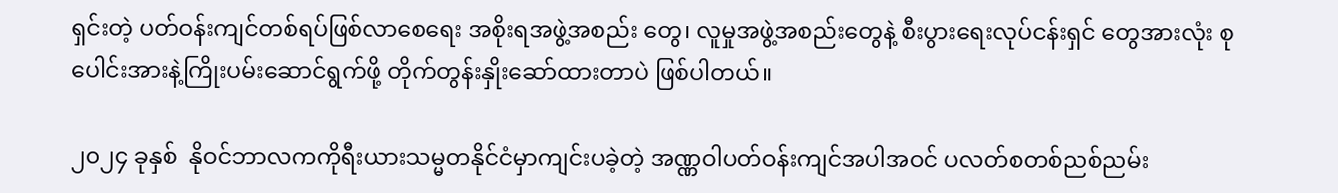ရှင်းတဲ့ ပတ်ဝန်းကျင်တစ်ရပ်ဖြစ်လာစေရေး အစိုးရအဖွဲ့အစည်း တွေ၊ လူမှုအဖွဲ့အစည်းတွေနဲ့ စီးပွားရေးလုပ်ငန်းရှင် တွေအားလုံး စုပေါင်းအားနဲ့ကြိုးပမ်းဆောင်ရွက်ဖို့ တိုက်တွန်းနှိုးဆော်ထားတာပဲ ဖြစ်ပါတယ်။

၂၀၂၄ ခုနှစ်  နိုဝင်ဘာလကကိုရီးယားသမ္မတနိုင်ငံမှာကျင်းပခဲ့တဲ့ အဏ္ဏဝါပတ်ဝန်းကျင်အပါအဝင် ပလတ်စတစ်ညစ်ညမ်း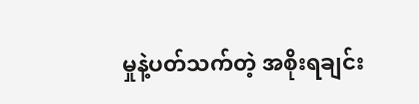မှုနဲ့ပတ်သက်တဲ့ အစိုးရချင်း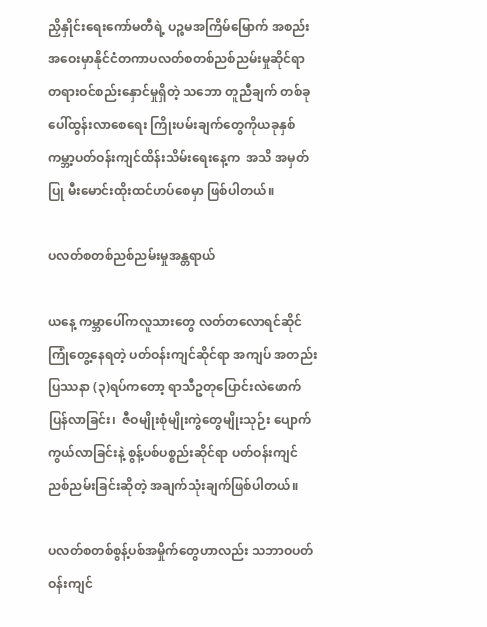ညှိနှိုင်းရေးကော်မတီရဲ့ ပဉ္စမအကြိမ်မြောက် အစည်း အဝေးမှာနိုင်ငံတကာပလတ်စတစ်ညစ်ညမ်းမှုဆိုင်ရာ တရားဝင်စည်းနှောင်မှုရှိတဲ့ သဘော တူညီချက် တစ်ခုပေါ်ထွန်းလာစေရေး ကြိုးပမ်းချက်တွေကိုယခုနှစ်ကမ္ဘာ့ပတ်ဝန်းကျင်ထိန်းသိမ်းရေးနေ့က  အသိ အမှတ်ပြု မီးမောင်းထိုးထင်ဟပ်စေမှာ ဖြစ်ပါတယ်။

ပလတ်စတစ်ညစ်ညမ်းမှုအန္တရာယ်

ယနေ့ ကမ္ဘာပေါ်ကလူသားတွေ လတ်တလောရင်ဆိုင်ကြုံတွေ့နေရတဲ့ ပတ်ဝန်းကျင်ဆိုင်ရာ အကျပ် အတည်းပြဿနာ (၃)ရပ်ကတော့ ရာသီဥတုပြောင်းလဲဖောက်ပြန်လာခြင်း၊  ဇီဝမျိုးစုံမျိုးကွဲတွေမျိုးသုဉ်း ပျောက်ကွယ်လာခြင်းနဲ့ စွန့်ပစ်ပစ္စည်းဆိုင်ရာ ပတ်ဝန်းကျင်ညစ်ညမ်းခြင်းဆိုတဲ့ အချက်သုံးချက်ဖြစ်ပါတယ်။

ပလတ်စတစ်စွန့်ပစ်အမှိုက်တွေဟာလည်း သဘာဝပတ်ဝန်းကျင်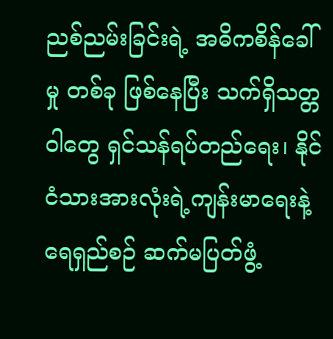ညစ်ညမ်းခြင်းရဲ့ အဓိကစိန်ခေါ်မှု တစ်ခု ဖြစ်နေပြီး သက်ရှိသတ္တဝါတွေ ရှင်သန်ရပ်တည်ရေး၊ နိုင်ငံသားအားလုံးရဲ့ကျန်းမာရေးနဲ့ ရေရှည်စဉ် ဆက်မပြတ်ဖွံ့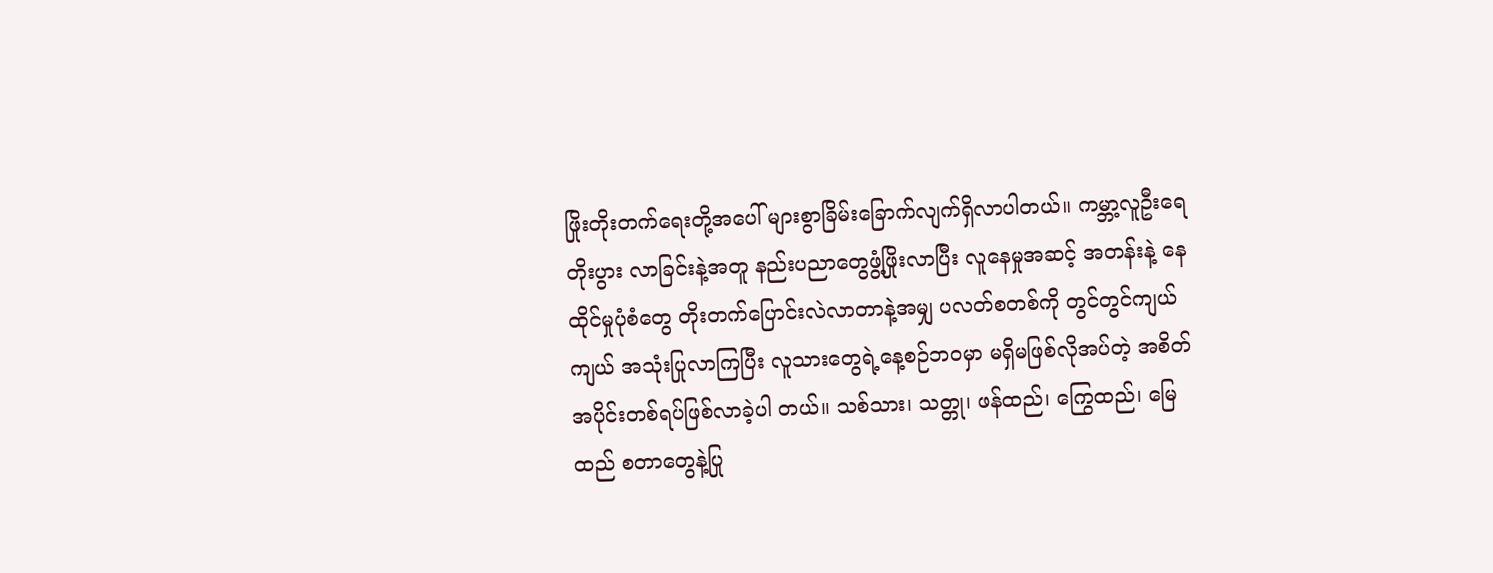ဖြိုးတိုးတက်ရေးတို့အပေါ် များစွာခြိမ်းခြောက်လျက်ရှိလာပါတယ်။ ကမ္ဘာ့လူဦးရေတိုးပွား လာခြင်းနဲ့အတူ နည်းပညာတွေဖွံ့ဖြိုးလာပြီး လူနေမှုအဆင့် အတန်းနဲ့ နေထိုင်မှုပုံစံတွေ တိုးတက်ပြောင်းလဲလာတာနဲ့အမျှ ပလတ်စတစ်ကို တွင်တွင်ကျယ်ကျယ် အသုံးပြုလာကြပြီး လူသားတွေရဲ့နေ့စဉ်ဘဝမှာ မရှိမဖြစ်လိုအပ်တဲ့ အစိတ်အပိုင်းတစ်ရပ်ဖြစ်လာခဲ့ပါ တယ်။ သစ်သား၊ သတ္တု၊ ဖန်ထည်၊ ကြွေထည်၊ မြေထည် စတာတွေနဲ့ပြု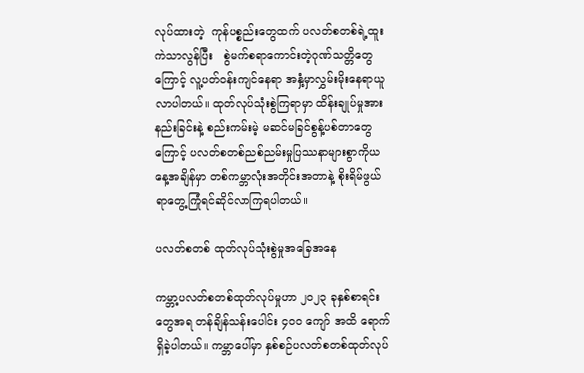လုပ်ထားတဲ့  ကုန်ပစ္စည်းတွေထက် ပလတ်စတစ်ရဲ့ထူးကဲသာလွန်ပြီး   စွဲမက်စရာကောင်းတဲ့ဂုဏ်သတ္တိတွေကြောင့် လူ့ပတ်ဝန်းကျင်နေရာ အနှံ့မှာလွှမ်းမိုးနေရာယူလာပါတယ်။ ထုတ်လုပ်သုံးစွဲကြရာမှာ ထိန်းချုပ်မှုအားနည်းခြင်းနဲ့ စည်းကမ်းမဲ့ မဆင်မခြင်စွန့်ပစ်တာတွေကြောင့် ပလတ်စတစ်ညစ်ညမ်းမှုပြဿနာများစွာကိုယနေ့အချိန်မှာ တစ်ကမ္ဘာလုံးအတိုင်းအတာနဲ့ စိုးရိမ်ဖွယ်ရာတွေ့ကြုံရင်ဆိုင်လာကြရပါတယ်။

ပလတ်စတစ် ထုတ်လုပ်သုံးစွဲမှုအခြေအနေ

ကမ္ဘာ့ပလတ်စတစ်ထုတ်လုပ်မှုဟာ ၂၀၂၃ ခုနှစ်စာရင်းတွေအရ တန်ချိန်သန်းပေါင်း ၄၀၀ ကျော် အထိ ရောက်ရှိခဲ့ပါတယ်။ ကမ္ဘာပေါ်မှာ နှစ်စဉ်ပလတ်စတစ်ထုတ်လုပ်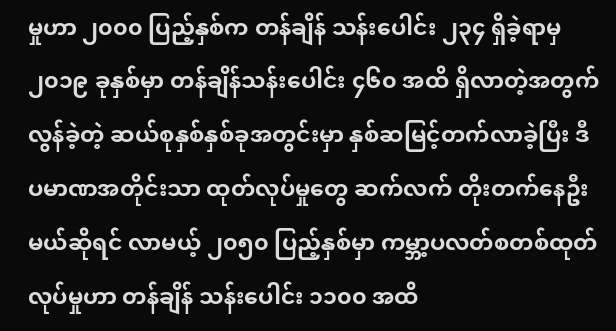မှုဟာ ၂၀၀၀ ပြည့်နှစ်က တန်ချိန် သန်းပေါင်း ၂၃၄ ရှိခဲ့ရာမှ ၂၀၁၉ ခုနှစ်မှာ တန်ချိန်သန်းပေါင်း ၄၆၀ အထိ ရှိလာတဲ့အတွက် လွန်ခဲ့တဲ့ ဆယ်စုနှစ်နှစ်ခုအတွင်းမှာ နှစ်ဆမြင့်တက်လာခဲ့ပြီး ဒီပမာဏအတိုင်းသာ ထုတ်လုပ်မှုတွေ ဆက်လက် တိုးတက်နေဦးမယ်ဆိုရင် လာမယ့် ၂၀၅၀ ပြည့်နှစ်မှာ ကမ္ဘာ့ပလတ်စတစ်ထုတ်လုပ်မှုဟာ တန်ချိန် သန်းပေါင်း ၁၁၀၀ အထိ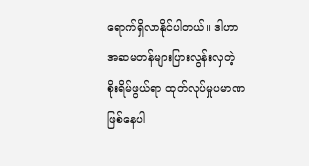ရောက်ရှိလာနိုင်ပါတယ်။ ဒါဟာ အဆမတန်များပြားလွန်းလှတဲ့   စိုးရိမ်ဖွယ်ရာ ထုတ်လုပ်မှုပမာဏဖြစ်နေပါ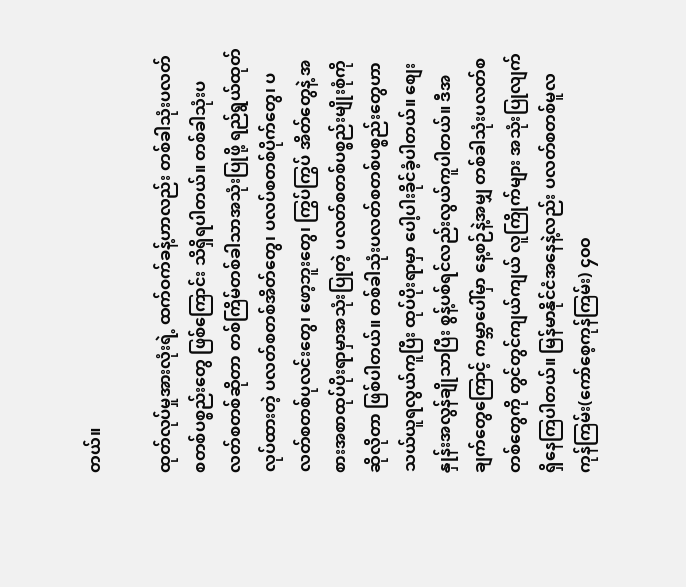တယ်။

ထုတ်လုပ်မှုအားလုံးရဲ့ ထက်ဝက်ခန့်ဟာလည်း တစ်ခါသုံးပလတ်စတစ်ပစ္စည်းတွေ ဖြစ်ကြောင်း သိရှိရပါတယ်။ တစ်ခါသုံးပလတ်စတစ်ဆိုတာ တစ်ကြိမ်တစ်ခါသာအသုံးပြုဖို့ ရည်ရွယ်ထုတ်လုပ်ထားတဲ့ ပလတ်စတစ်အိတ်တွေ၊ ပလပ်စတစ်ပိုက်တွေ၊ ပလတ်စတစ်ပုလင်းတွေ၊ ဖော့ဘူးတွေ၊ ကြွပ်ကြွပ် အိတ်တွေနဲ့ အစားအစာထုပ်ပိုးရာမှာအသုံးပြုတဲ့ ပလတ်စတစ်ပစ္စည်းမျိုးစုံကိုဆိုလိုတာ ဖြစ်ပါတယ်။ တစ်ခါသုံးပလတ်စတစ်ပစ္စည်းတွေဟာ သယ်ယူရလွယ်ကူပြီး ထုပ်ပိုးရာမှာ ပေါ့ပါးခိုင်ခံ့ပါတယ်။ စျေးနှုန်းအလွန်ချိုသာပြီး စွန့်ပစ်ရင်လည်းလွယ်ကူပါတယ်။ ဒီအချက်တွေကြောင့် ကမ္ဘာပေါ်မှာ နေ့စဉ်နဲ့အမျှ တစ်ခါသုံးပလတ်စတစ်တွေကို တွင်တွင်ကျယ်ကျယ် လူကြိုက်များ အသုံးပြုလျက် ရှိနေကြပါတယ်။ မြန်မာနိုင်ငံအနေနဲ့လည်း ပလတ်စတစ်မူလကုန်ကြမ်း(ကော်စေ့ကုန်ကြမ်း) ၄၀၀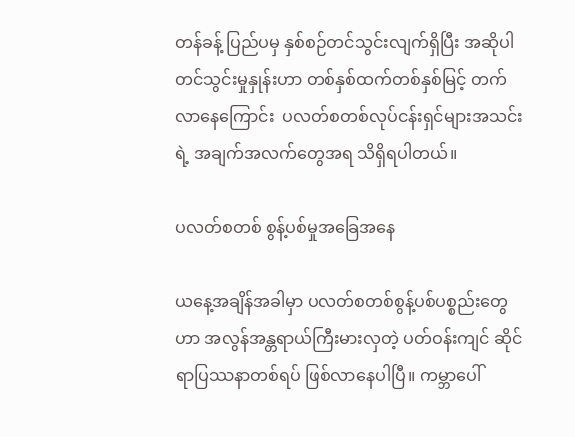တန်ခန့် ပြည်ပမှ နှစ်စဉ်တင်သွင်းလျက်ရှိပြီး အဆိုပါတင်သွင်းမှုနှုန်းဟာ တစ်နှစ်ထက်တစ်နှစ်မြင့် တက်လာနေကြောင်း  ပလတ်စတစ်လုပ်ငန်းရှင်များအသင်းရဲ့ အချက်အလက်တွေအရ သိရှိရပါတယ်။

ပလတ်စတစ် စွန့်ပစ်မှုအခြေအနေ

ယနေ့အချိန်အခါမှာ ပလတ်စတစ်စွန့်ပစ်ပစ္စည်းတွေဟာ အလွန်အန္တရာယ်ကြီးမားလှတဲ့ ပတ်ဝန်းကျင် ဆိုင်ရာပြဿနာတစ်ရပ် ဖြစ်လာနေပါပြီ။ ကမ္ဘာပေါ်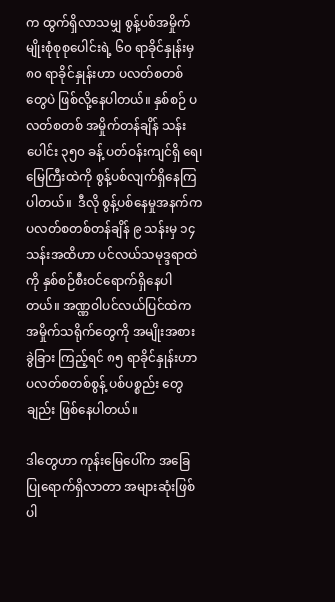က ထွက်ရှိလာသမျှ စွန့်ပစ်အမှိုက်မျိုးစုံစုစုပေါင်းရဲ့ ၆၀ ရာခိုင်နှုန်းမှ ၈၀ ရာခိုင်နှုန်းဟာ ပလတ်စတစ်တွေပဲ ဖြစ်လို့နေပါတယ်။ နှစ်စဉ် ပလတ်စတစ် အမှိုက်တန်ချိန် သန်းပေါင်း ၃၅၀ ခန့် ပတ်ဝန်းကျင်ရှိ ရေ၊ မြေကြီးထဲကို စွန့်ပစ်လျက်ရှိနေကြပါတယ်။  ဒီလို စွန့်ပစ်နေမှုအနက်က ပလတ်စတစ်တန်ချိန် ၉ သန်းမှ ၁၄ သန်းအထိဟာ ပင်လယ်သမုဒ္ဒရာထဲကို နှစ်စဉ်စီးဝင်ရောက်ရှိနေပါတယ်။ အဏ္ဏဝါပင်လယ်ပြင်ထဲက အမှိုက်သရိုက်တွေကို အမျိုးအစား ခွဲခြား ကြည့်ရင် ၈၅ ရာခိုင်နှုန်းဟာ ပလတ်စတစ်စွန့် ပစ်ပစ္စည်း တွေချည်း ဖြစ်နေပါတယ်။

ဒါတွေဟာ ကုန်းမြေပေါ်က အခြေပြုရောက်ရှိလာတာ အများဆုံးဖြစ်ပါ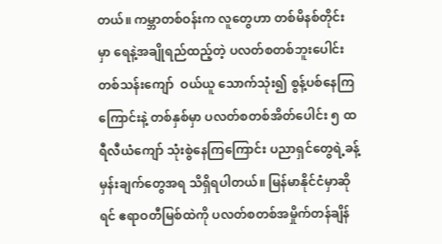တယ်။ ကမ္ဘာတစ်ဝန်းက လူတွေဟာ တစ်မိနစ်တိုင်းမှာ ရေနဲ့အချိုရည်ထည့်တဲ့ ပလတ်စတစ်ဘူးပေါင်း တစ်သန်းကျော်  ဝယ်ယူ သောက်သုံး၍ စွန့်ပစ်နေကြကြောင်းနဲ့ တစ်နှစ်မှာ ပလတ်စတစ်အိတ်ပေါင်း ၅ ထရီလီယံကျော် သုံးစွဲနေကြကြောင်း ပညာရှင်တွေရဲ့ခန့်မှန်းချက်တွေအရ သိရှိရပါတယ်။ မြန်မာနိုင်ငံမှာဆိုရင် ဧရာဝတီမြစ်ထဲကို ပလတ်စတစ်အမှိုက်တန်ချိန်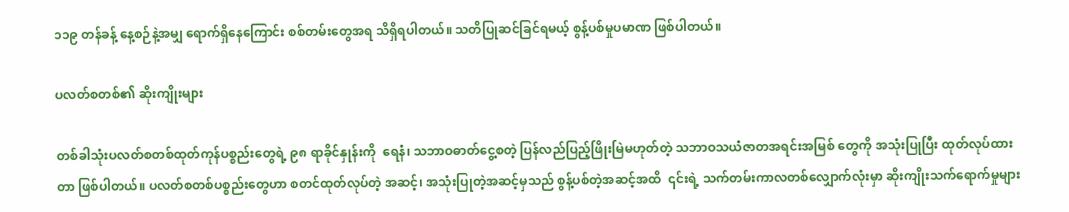၁၁၉ တန်ခန့် နေ့စဉ်နဲ့အမျှ ရောက်ရှိနေကြောင်း စစ်တမ်းတွေအရ သိရှိရပါတယ်။ သတိပြုဆင်ခြင်ရမယ့် စွန့်ပစ်မှုပမာဏ ဖြစ်ပါတယ်။

ပလတ်စတစ်၏ ဆိုးကျိုးများ

တစ်ခါသုံးပလတ်စတစ်ထုတ်ကုန်ပစ္စည်းတွေရဲ့ ၉၈ ရာခိုင်နှုန်းကို  ရေနံ၊ သဘာဝဓာတ်ငွေ့စတဲ့ ပြန်လည်ပြည့်ဖြိုးမြဲမဟုတ်တဲ့ သဘာဝသယံဇာတအရင်းအမြစ် တွေကို အသုံးပြုပြီး ထုတ်လုပ်ထားတာ ဖြစ်ပါတယ်။ ပလတ်စတစ်ပစ္စည်းတွေဟာ စတင်ထုတ်လုပ်တဲ့ အဆင့်၊ အသုံးပြုတဲ့အဆင့်မှသည် စွန့်ပစ်တဲ့အဆင့်အထိ  ၎င်းရဲ့ သက်တမ်းကာလတစ်လျှောက်လုံးမှာ ဆိုးကျိုးသက်ရောက်မှုများ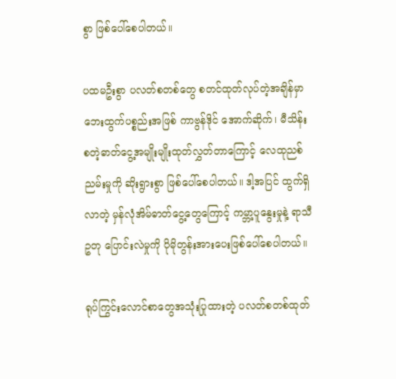စွာ ဖြစ်ပေါ်စေပါတယ်။

ပထမဦးစွာ ပလတ်စတစ်တွေ စတင်ထုတ်လုပ်တဲ့အချိန်မှာ ဘေးထွက်ပစ္စည်းအဖြစ် ကာဗွန်ဒိုင် အောက်ဆိုက်၊ မီသိန်း စတဲ့ဓာတ်ငွေ့အမျိုးမျိုးထုတ်လွှတ်တာကြောင့် လေထုညစ်ညမ်းမှုကို ဆိုးရွားစွာ ဖြစ်ပေါ်စေပါတယ်။ ဒါ့အပြင် ထွက်ရှိလာတဲ့ မှန်လုံအိမ်ဓာတ်ငွေ့တွေကြောင့် ကမ္ဘာ့ပူနွေးမှုနဲ့ ရာသီဥတု ပြောင်းလဲမှုကို ပိုမိုတွန်းအားပေးဖြစ်ပေါ်စေပါတယ်။

ရုပ်ကြွင်းလောင်စာတွေအသုံးပြုထားတဲ့ ပလတ်စတစ်ထုတ်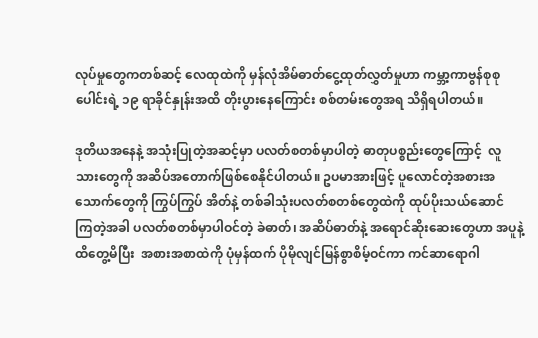လုပ်မှုတွေကတစ်ဆင့် လေထုထဲကို မှန်လုံအိမ်ဓာတ်ငွေ့ထုတ်လွှတ်မှုဟာ ကမ္ဘာ့ကာဗွန်စုစုပေါင်းရဲ့ ၁၉ ရာခိုင်နှုန်းအထိ တိုးပွားနေကြောင်း စစ်တမ်းတွေအရ သိရှိရပါတယ်။

ဒုတိယအနေနဲ့ အသုံးပြုတဲ့အဆင့်မှာ ပလတ်စတစ်မှာပါတဲ့ ဓာတုပစ္စည်းတွေကြောင့်  လူသားတွေကို အဆိပ်အတောက်ဖြစ်စေနိုင်ပါတယ်။ ဥပမာအားဖြင့် ပူလောင်တဲ့အစားအသောက်တွေကို ကြွပ်ကြွပ် အိတ်နဲ့ တစ်ခါသုံးပလတ်စတစ်တွေထဲကို ထုပ်ပိုးသယ်ဆောင် ကြတဲ့အခါ ပလတ်စတစ်မှာပါဝင်တဲ့ ခဲဓာတ်၊ အဆိပ်ဓာတ်နဲ့ အရောင်ဆိုးဆေးတွေဟာ အပူနဲ့ထိတွေ့မိပြီး  အစားအစာထဲကို ပုံမှန်ထက် ပိုမိုလျင်မြန်စွာစိမ့်ဝင်ကာ ကင်ဆာရောဂါ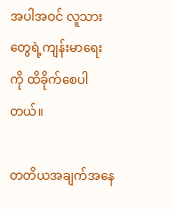အပါအဝင် လူသားတွေရဲ့ကျန်းမာရေးကို ထိခိုက်စေပါတယ်။

တတိယအချက်အနေ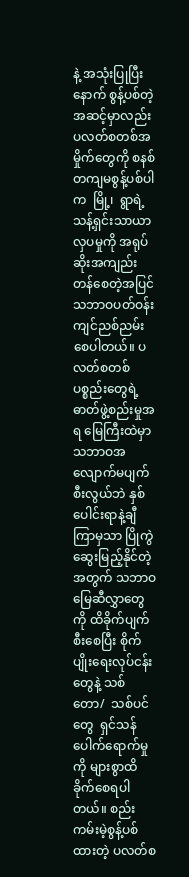နဲ့ အသုံးပြုပြီးနောက် စွန့်ပစ်တဲ့အဆင့်မှာလည်း ပလတ်စတစ်အမှိုက်တွေကို စနစ်တကျမစွန့်ပစ်ပါက  မြို့၊  ရွာရဲ့ သန့်ရှင်းသာယာလှပမှုကို အရုပ်ဆိုးအကျည်းတန်စေတဲ့အပြင် သဘာဝပတ်ဝန်းကျင်ညစ်ညမ်းစေပါတယ်။ ပလတ်စတစ်ပစ္စည်းတွေရဲ့ဓာတ်ဖွဲ့စည်းမှုအရ မြေကြီးထဲမှာ သဘာဝအလျောက်မပျက်စီးလွယ်ဘဲ နှစ်ပေါင်းရာနဲ့ချီကြာမှသာ ပြိုကွဲဆွေးမြည့်နိုင်တဲ့အတွက် သဘာဝမြေဆီလွှာတွေကို ထိခိုက်ပျက်စီးစေပြီး စိုက်ပျိုးရေးလုပ်ငန်းတွေနဲ့ သစ်တော/  သစ်ပင်တွေ  ရှင်သန်ပေါက်ရောက်မှုကို များစွာထိခိုက်စေရပါတယ်။ စည်းကမ်းမဲ့စွန့်ပစ်ထားတဲ့ ပလတ်စ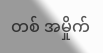တစ် အမှိုက်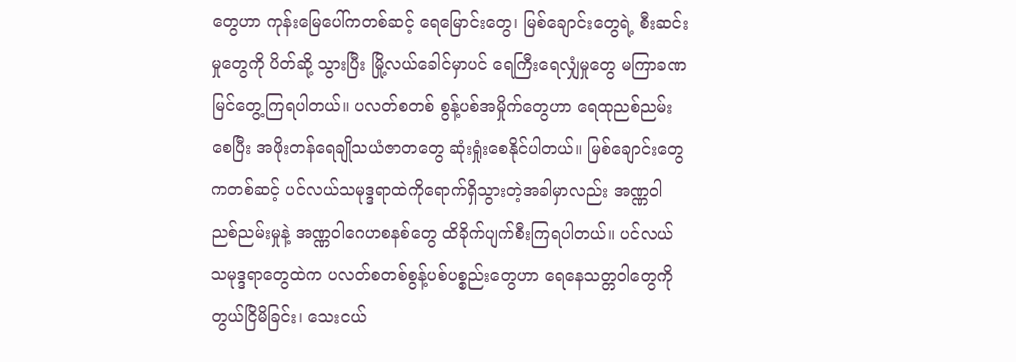တွေဟာ ကုန်းမြေပေါ်ကတစ်ဆင့် ရေမြောင်းတွေ၊ မြစ်ချောင်းတွေရဲ့ စီးဆင်းမှုတွေကို ပိတ်ဆို့ သွားပြီး မြို့လယ်ခေါင်မှာပင် ရေကြီးရေလျှံမှုတွေ မကြာခဏမြင်တွေ့ကြရပါတယ်။ ပလတ်စတစ် စွန့်ပစ်အမှိုက်တွေဟာ ရေထုညစ်ညမ်းစေပြီး အဖိုးတန်ရေချိုသယံဇာတတွေ ဆုံးရှုံးစေနိုင်ပါတယ်။ မြစ်ချောင်းတွေကတစ်ဆင့် ပင်လယ်သမုဒ္ဒရာထဲကိုရောက်ရှိသွားတဲ့အခါမှာလည်း အဏ္ဏဝါ ညစ်ညမ်းမှုနဲ့ အဏ္ဏဝါဂေဟစနစ်တွေ ထိခိုက်ပျက်စီးကြရပါတယ်။ ပင်လယ်သမုဒ္ဒရာတွေထဲက ပလတ်စတစ်စွန့်ပစ်ပစ္စည်းတွေဟာ ရေနေသတ္တဝါတွေကို တွယ်ငြိမိခြင်း၊ သေးငယ်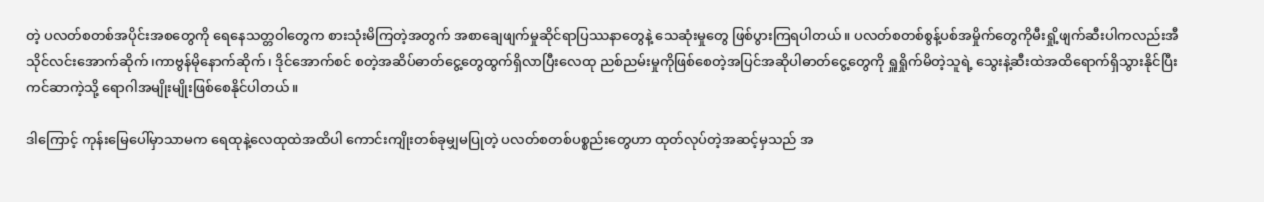တဲ့ ပလတ်စတစ်အပိုင်းအစတွေကို ရေနေသတ္တဝါတွေက စားသုံးမိကြတဲ့အတွက် အစာချေဖျက်မှုဆိုင်ရာပြဿနာတွေနဲ့ သေဆုံးမှုတွေ ဖြစ်ပွားကြရပါတယ်။ ပလတ်စတစ်စွန့်ပစ်အမှိုက်တွေကိုမီးရှို့ဖျက်ဆီးပါကလည်းအီသိုင်လင်းအောက်ဆိုက်၊ကာဗွန်မိုနောက်ဆိုက်၊ ဒိုင်အောက်စင် စတဲ့အဆိပ်ဓာတ်ငွေ့တွေထွက်ရှိလာပြီးလေထု ညစ်ညမ်းမှုကိုဖြစ်စေတဲ့အပြင်အဆိုပါဓာတ်ငွေ့တွေကို ရှူရှိုက်မိတဲ့သူရဲ့ သွေးနဲ့ဆီးထဲအထိရောက်ရှိသွားနိုင်ပြီး ကင်ဆာကဲ့သို့ ရောဂါအမျိုးမျိုးဖြစ်စေနိုင်ပါတယ်။

ဒါကြောင့် ကုန်းမြေပေါ်မှာသာမက ရေထုနဲ့လေထုထဲအထိပါ ကောင်းကျိုးတစ်ခုမျှမပြုတဲ့ ပလတ်စတစ်ပစ္စည်းတွေဟာ ထုတ်လုပ်တဲ့အဆင့်မှသည် အ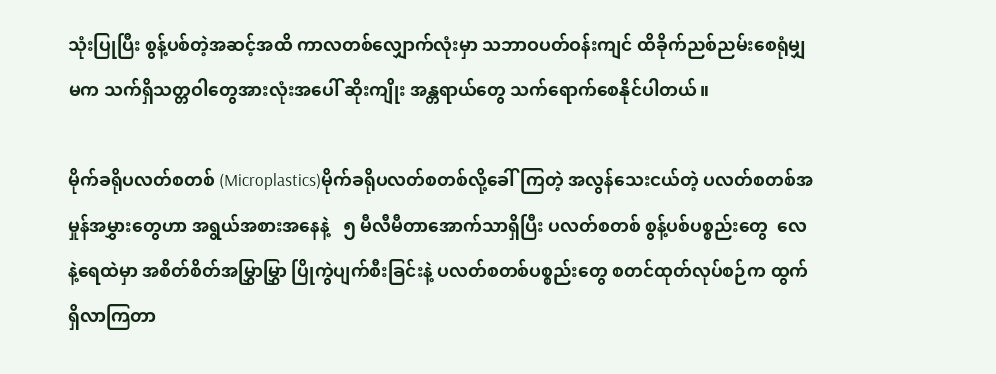သုံးပြုပြီး စွန့်ပစ်တဲ့အဆင့်အထိ ကာလတစ်လျှောက်လုံးမှာ သဘာဝပတ်ဝန်းကျင် ထိခိုက်ညစ်ညမ်းစေရုံမျှမက သက်ရှိသတ္တဝါတွေအားလုံးအပေါ် ဆိုးကျိုး အန္တရာယ်တွေ သက်ရောက်စေနိုင်ပါတယ်။

မိုက်ခရိုပလတ်စတစ် (Microplastics)မိုက်ခရိုပလတ်စတစ်လို့ခေါ်ကြတဲ့ အလွန်သေးငယ်တဲ့ ပလတ်စတစ်အမှုန်အမွှားတွေဟာ အရွယ်အစားအနေနဲ့   ၅ မီလီမီတာအောက်သာရှိပြီး ပလတ်စတစ် စွန့်ပစ်ပစ္စည်းတွေ  လေနဲ့ရေထဲမှာ အစိတ်စိတ်အမြွှာမြွှာ ပြိုကွဲပျက်စီးခြင်းနဲ့ ပလတ်စတစ်ပစ္စည်းတွေ စတင်ထုတ်လုပ်စဉ်က ထွက်ရှိလာကြတာ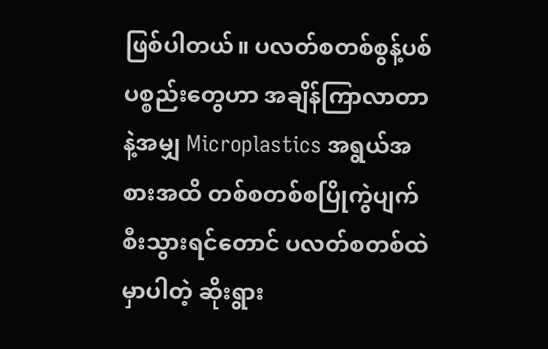ဖြစ်ပါတယ်။ ပလတ်စတစ်စွန့်ပစ်ပစ္စည်းတွေဟာ အချိန်ကြာလာတာနဲ့အမျှ Microplastics အရွယ်အစားအထိ တစ်စတစ်စပြိုကွဲပျက်စီးသွားရင်တောင် ပလတ်စတစ်ထဲမှာပါတဲ့ ဆိုးရွား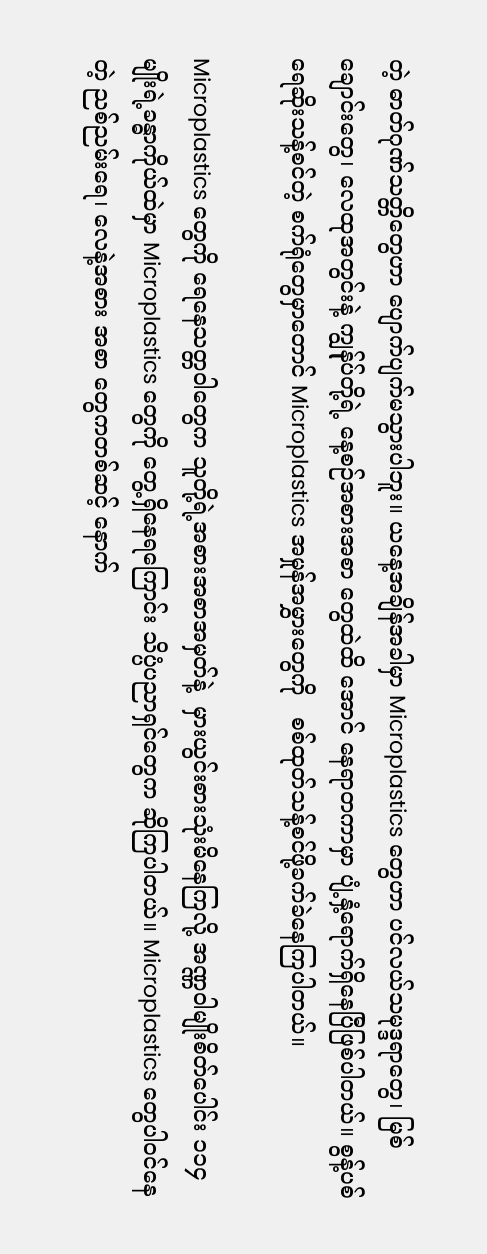တဲ့ ဓာတ်ဂုဏ်သတ္တိတွေဟာ ပျောက်ပျက်မသွားပါဘူး။ ယနေ့အချိန်အခါမှာ Microplastics တွေဟာ ပင်လယ်သမုဒ္ဒရာတွေ၊ မြစ်ချောင်းတွေ၊ လေထုအတွင်းနဲ့ ကျွန်ုပ်တို့ရဲ့ နေ့စဉ်အစားအစာ တွေထဲထိ အောင် နေရာတကာမှာ ပျံ့နှံ့ရောက်ရှိနေပြီဖြစ်ပါတယ်။ စွန့်ပစ်ရေဆိုးသန့်စင်တဲ့ စက်ရုံတွေမှာတောင် Microplastics အမှုန်အမွှားတွေကို   စစ်ထုတ်သန့်စင်ဖို့ခက်ခဲနေကြပါတယ်။

Microplastics တွေကို ရေနေသတ္တဝါတွေက သူတို့ရဲ့အစားအစာအမှတ်နဲ့  မှားယွင်းစားသုံးမိနေကြလို့ အဏ္ဏဝါမျိုးစိတ်ပေါင်း ၁၁၄ မျိုးရဲ့ခန္ဓာကိုယ်ထဲမှာ Microplastics တွေကို တွေ့ရှိနေရကြောင်း သိပ္ပံပညာရှင်တွေက ဆိုကြပါတယ်။ Microplastics တွေပါဝင်နေတဲ့ ညစ်ညမ်းရေ၊ လေနဲ့အစား အစာ တွေကတစ်ဆင့် နောက်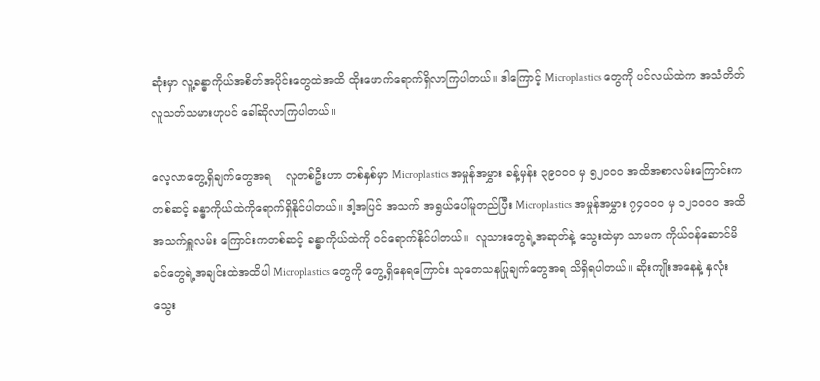ဆုံးမှာ လူ့ခန္ဓာကိုယ်အစိတ်အပိုင်းတွေထဲအထိ ထိုးဖောက်ရောက်ရှိလာကြပါတယ်။ ဒါကြောင့် Microplastics တွေကို ပင်လယ်ထဲက အသံတိတ်လူသတ်သမားဟုပင် ခေါ်ဆိုလာကြပါတယ်။

လေ့လာတွေ့ရှိချက်တွေအရ    လူတစ်ဦးဟာ တစ်နှစ်မှာ Microplastics အမှုန်အမွှား ခန့်မှန်း ၃၉၀၀၀ မှ ၅၂၀၀၀ အထိအစာလမ်းကြောင်းကတစ်ဆင့် ခန္ဓာကိုယ်ထဲကိုရောက်ရှိနိုင်ပါတယ်။ ဒါ့အပြင် အသက် အရွယ်ပေါ်မူတည်ပြီး Microplastics အမှုန်အမွှား ၇၄၀၀၀ မှ ၁၂၁၀၀၀ အထိ အသက်ရှူလမ်း ကြောင်းကတစ်ဆင့် ခန္ဓာကိုယ်ထဲကို ဝင်ရောက်နိုင်ပါတယ်။  လူသားတွေရဲ့အဆုတ်နဲ့ သွေးထဲမှာ သာမက ကိုယ်ဝန်ဆောင်မိခင်တွေရဲ့အချင်းထဲအထိပါ Microplastics တွေကို တွေ့ရှိနေရကြောင်း သုတေသနပြုချက်တွေအရ သိရှိရပါတယ်။ ဆိုးကျိုးအနေနဲ့ နှလုံးသွေး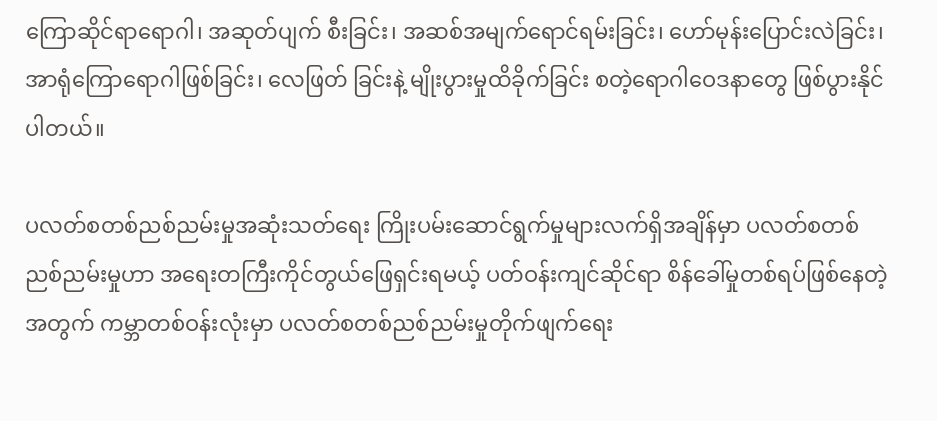ကြောဆိုင်ရာရောဂါ၊ အဆုတ်ပျက် စီးခြင်း၊ အဆစ်အမျက်ရောင်ရမ်းခြင်း၊ ဟော်မုန်းပြောင်းလဲခြင်း၊ အာရုံကြောရောဂါဖြစ်ခြင်း၊ လေဖြတ် ခြင်းနဲ့ မျိုးပွားမှုထိခိုက်ခြင်း စတဲ့ရောဂါဝေဒနာတွေ ဖြစ်ပွားနိုင်ပါတယ်။

ပလတ်စတစ်ညစ်ညမ်းမှုအဆုံးသတ်ရေး ကြိုးပမ်းဆောင်ရွက်မှုများလက်ရှိအချိန်မှာ ပလတ်စတစ် ညစ်ညမ်းမှုဟာ အရေးတကြီးကိုင်တွယ်ဖြေရှင်းရမယ့် ပတ်ဝန်းကျင်ဆိုင်ရာ စိန်ခေါ်မှုတစ်ရပ်ဖြစ်နေတဲ့ အတွက် ကမ္ဘာတစ်ဝန်းလုံးမှာ ပလတ်စတစ်ညစ်ညမ်းမှုတိုက်ဖျက်ရေး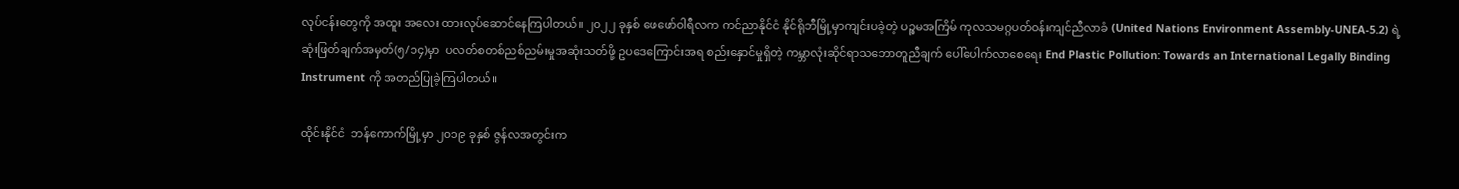လုပ်ငန်းတွေကို အထူး အလေး ထားလုပ်ဆောင်နေကြပါတယ်။ ၂၀၂၂ ခုနှစ် ဖေဖော်ဝါရီလက ကင်ညာနိုင်ငံ နိုင်ရိုဘီမြို့မှာကျင်းပခဲ့တဲ့ ပဉ္စမအကြိမ် ကုလသမဂ္ဂပတ်ဝန်းကျင်ညီလာခံ (United Nations Environment Assembly-UNEA-5.2) ရဲ့ ဆုံးဖြတ်ချက်အမှတ်(၅/၁၄)မှာ  ပလတ်စတစ်ညစ်ညမ်းမှုအဆုံးသတ်ဖို့ ဥပဒေကြောင်းအရ စည်းနှောင်မှုရှိတဲ့ ကမ္ဘာလုံးဆိုင်ရာသဘောတူညီချက် ပေါ်ပေါက်လာစေရေး End Plastic Pollution: Towards an International Legally Binding Instrument ကို အတည်ပြုခဲ့ကြပါတယ်။

ထိုင်းနိုင်ငံ  ဘန်ကောက်မြို့မှာ ၂၀၁၉ ခုနှစ် ဇွန်လအတွင်းက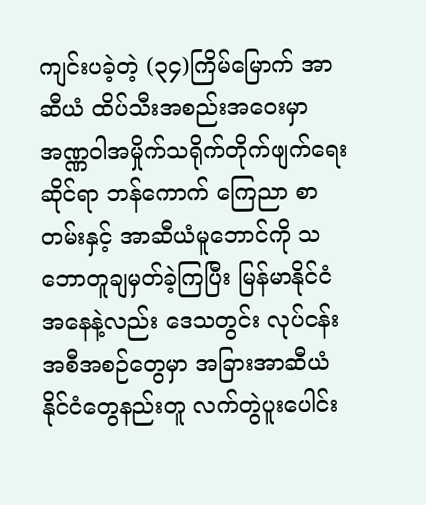ကျင်းပခဲ့တဲ့ (၃၄)ကြိမ်မြောက် အာဆီယံ ထိပ်သီးအစည်းအဝေးမှာ အဏ္ဏဝါအမှိုက်သရိုက်တိုက်ဖျက်ရေးဆိုင်ရာ ဘန်ကောက် ကြေညာ စာတမ်းနှင့် အာဆီယံမူဘောင်ကို သဘောတူချမှတ်ခဲ့ကြပြီး မြန်မာနိုင်ငံအနေနဲ့လည်း ဒေသတွင်း လုပ်ငန်းအစီအစဉ်တွေမှာ အခြားအာဆီယံနိုင်ငံတွေနည်းတူ လက်တွဲပူးပေါင်း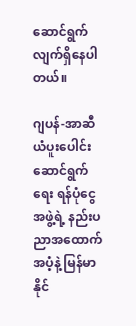ဆောင်ရွက် လျက်ရှိနေပါ တယ်။

ဂျပန်-အာဆီယံပူးပေါင်းဆောင်ရွက်ရေး ရန်ပုံငွေအဖွဲ့ရဲ့ နည်းပညာအထောက်အပံ့နဲ့ မြန်မာနိုင်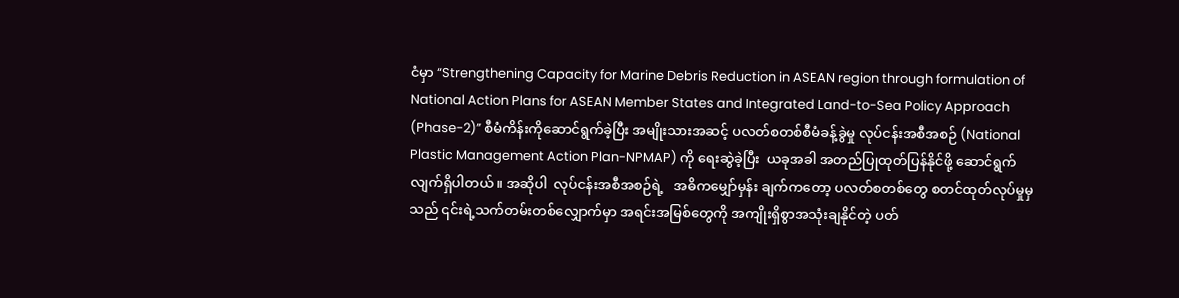ငံမှာ “Strengthening Capacity for Marine Debris Reduction in ASEAN region through formulation of National Action Plans for ASEAN Member States and Integrated Land-to-Sea Policy Approach (Phase-2)” စီမံကိန်းကိုဆောင်ရွက်ခဲ့ပြီး အမျိုးသားအဆင့် ပလတ်စတစ်စီမံခန့်ခွဲမှု လုပ်ငန်းအစီအစဉ် (National Plastic Management Action Plan-NPMAP) ကို ရေးဆွဲခဲ့ပြီး  ယခုအခါ အတည်ပြုထုတ်ပြန်နိုင်ဖို့ ဆောင်ရွက်လျက်ရှိပါတယ်။ အဆိုပါ  လုပ်ငန်းအစီအစဉ်ရဲ့   အဓိကမျှော်မှန်း ချက်ကတော့ ပလတ်စတစ်တွေ စတင်ထုတ်လုပ်မှုမှသည် ၎င်းရဲ့သက်တမ်းတစ်လျှောက်မှာ အရင်းအမြစ်တွေကို အကျိုးရှိစွာအသုံးချနိုင်တဲ့ ပတ်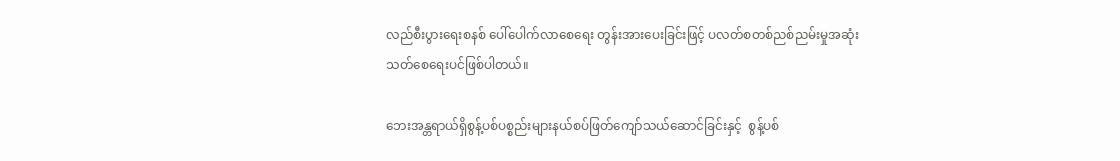လည်စီးပွားရေးစနစ် ပေါ်ပေါက်လာစေရေး တွန်းအားပေးခြင်းဖြင့် ပလတ်စတစ်ညစ်ညမ်းမှုအဆုံးသတ်စေရေးပင်ဖြစ်ပါတယ်။

ဘေးအန္တရာယ်ရှိစွန့်ပစ်ပစ္စည်းများနယ်စပ်ဖြတ်ကျော်သယ်ဆောင်ခြင်းနှင့်  စွန့်ပစ်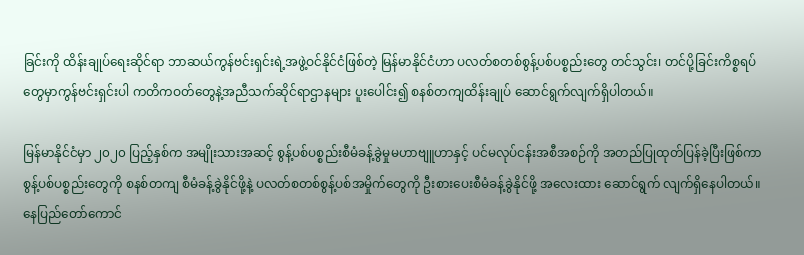ခြင်းကို ထိန်းချုပ်ရေးဆိုင်ရာ ဘာဆယ်ကွန်ဗင်းရှင်းရဲ့အဖွဲ့ဝင်နိုင်ငံဖြစ်တဲ့ မြန်မာနိုင်ငံဟာ ပလတ်စတစ်စွန့်ပစ်ပစ္စည်းတွေ တင်သွင်း၊ တင်ပို့ခြင်းကိစ္စရပ်တွေမှာကွန်ဗင်းရှင်းပါ ကတိကဝတ်တွေနဲ့အညီသက်ဆိုင်ရာဌာနများ ပူးပေါင်း၍ စနစ်တကျထိန်းချုပ် ဆောင်ရွက်လျက်ရှိပါတယ်။

မြန်မာနိုင်ငံမှာ ၂၀၂၀ ပြည့်နှစ်က အမျိုးသားအဆင့် စွန့်ပစ်ပစ္စည်းစီမံခန့်ခွဲမှုမဟာဗျူဟာနှင့် ပင်မလုပ်ငန်းအစီအစဉ်ကို အတည်ပြုထုတ်ပြန်ခဲ့ပြီးဖြစ်ကာ စွန့်ပစ်ပစ္စည်းတွေကို စနစ်တကျ စီမံခန့်ခွဲနိုင်ဖို့နဲ့ ပလတ်စတစ်စွန့်ပစ်အမှိုက်တွေကို ဦးစားပေးစီမံခန့်ခွဲနိုင်ဖို့ အလေးထား ဆောင်ရွက် လျက်ရှိနေပါတယ်။ နေပြည်တော်ကောင်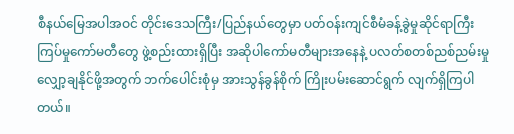စီနယ်မြေအပါအဝင် တိုင်းဒေသကြီး/ပြည်နယ်တွေမှာ ပတ်ဝန်းကျင်စီမံခန့်ခွဲမှုဆိုင်ရာကြီးကြပ်မှုကော်မတီတွေ ဖွဲ့စည်းထားရှိပြီး အဆိုပါကော်မတီများအနေနဲ့ ပလတ်စတစ်ညစ်ညမ်းမှုလျှော့ချနိုင်ဖို့အတွက် ဘက်ပေါင်းစုံမှ အားသွန်ခွန်စိုက် ကြိုးပမ်းဆောင်ရွက် လျက်ရှိကြပါ တယ်။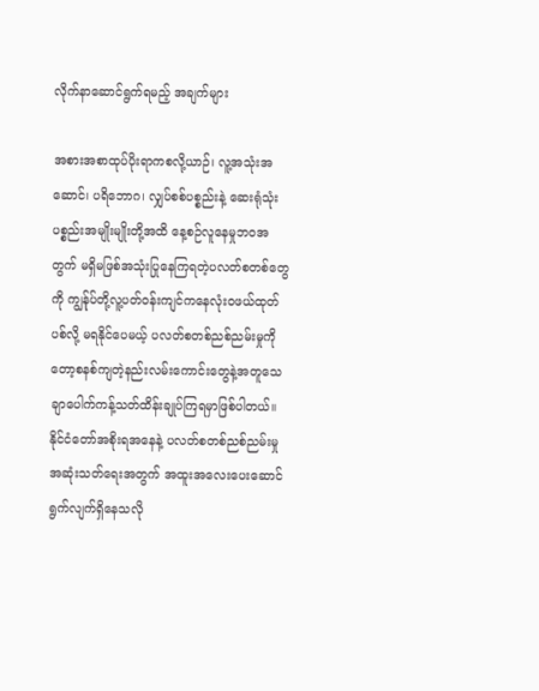လိုက်နာဆောင်ရွက်ရမည့် အချက်များ

အစားအစာထုပ်ပိုးရာကစလို့ယာဉ်၊ လူ့အသုံးအဆောင်၊ ပရိဘောဂ၊ လျှပ်စစ်ပစ္စည်းနဲ့ ဆေးရုံသုံးပစ္စည်းအမျိုးမျိုးတို့အထိ နေ့စဉ်လူနေမှုဘဝအတွက် မရှိမဖြစ်အသုံးပြုနေကြရတဲ့ပလတ်စတစ်တွေကို ကျွန်ုပ်တို့လူ့ပတ်ဝန်းကျင်ကနေလုံးဝဖယ်ထုတ်ပစ်လို့ မရနိုင်ပေမယ့် ပလတ်စတစ်ညစ်ညမ်းမှုကိုတော့စနစ်ကျတဲ့နည်းလမ်းကောင်းတွေနဲ့အတူသေချာပေါက်ကန့်သတ်ထိန်းချုပ်ကြရမှာဖြစ်ပါတယ်။ နိုင်ငံတော်အစိုးရအနေနဲ့ ပလတ်စတစ်ညစ်ညမ်းမှု အဆုံးသတ်ရေးအတွက် အထူးအလေးပေးဆောင်ရွက်လျက်ရှိနေသလို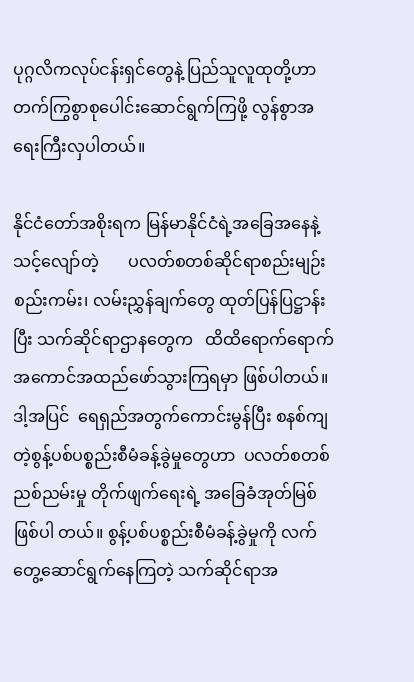ပုဂ္ဂလိကလုပ်ငန်းရှင်တွေနဲ့ ပြည်သူလူထုတို့ဟာတက်ကြွစွာစု‌ပေါင်းဆောင်ရွက်ကြဖို့ လွန်စွာအရေးကြီးလှပါတယ်။

နိုင်ငံတော်အစိုးရက မြန်မာနိုင်ငံရဲ့အခြေအနေနဲ့သင့်လျော်တဲ့       ပလတ်စတစ်ဆိုင်ရာစည်းမျဉ်း စည်းကမ်း၊ လမ်းညွှန်ချက်တွေ ထုတ်ပြန်ပြဋ္ဌာန်းပြီး သက်ဆိုင်ရာဌာနတွေက   ထိထိရောက်ရောက် အကောင်အထည်ဖော်သွားကြရမှာ ဖြစ်ပါတယ်။ ဒါ့အပြင်  ရေရှည်အတွက်ကောင်းမွန်ပြီး စနစ်ကျတဲ့စွန့်ပစ်ပစ္စည်းစီမံခန့်ခွဲမှုတွေဟာ  ပလတ်စတစ်ညစ်ညမ်းမှု တိုက်ဖျက်ရေးရဲ့ အခြေခံအုတ်မြစ်ဖြစ်ပါ တယ်။ စွန့်ပစ်ပစ္စည်းစီမံခန့်ခွဲမှုကို လက်တွေ့ဆောင်ရွက်နေကြတဲ့ သက်ဆိုင်ရာအ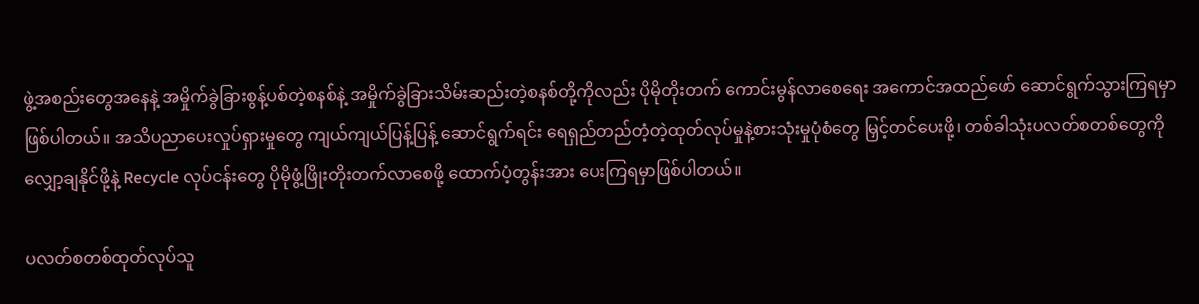ဖွဲ့အစည်းတွေအနေနဲ့ အမှိုက်ခွဲခြားစွန့်ပစ်တဲ့စနစ်နဲ့ အမှိုက်ခွဲခြားသိမ်းဆည်းတဲ့စနစ်တို့ကိုလည်း ပိုမိုတိုးတက် ကောင်းမွန်လာစေရေး အကောင်အထည်ဖော် ဆောင်ရွက်သွားကြရမှာဖြစ်ပါတယ်။ အသိပညာပေးလှုပ်ရှားမှုတွေ ကျယ်ကျယ်ပြန့်ပြန့် ဆောင်ရွက်ရင်း ရေရှည်တည်တံ့တဲ့ထုတ်လုပ်မှုနဲ့စားသုံးမှုပုံစံတွေ မြှင့်တင်ပေးဖို့၊ တစ်ခါသုံးပလတ်စတစ်တွေကို လျှော့ချနိုင်ဖို့နဲ့ Recycle လုပ်ငန်းတွေ ပိုမိုဖွံ့ဖြိုးတိုးတက်လာစေဖို့ ထောက်ပံ့တွန်းအား ပေးကြရမှာဖြစ်ပါတယ်။

ပလတ်စတစ်ထုတ်လုပ်သူ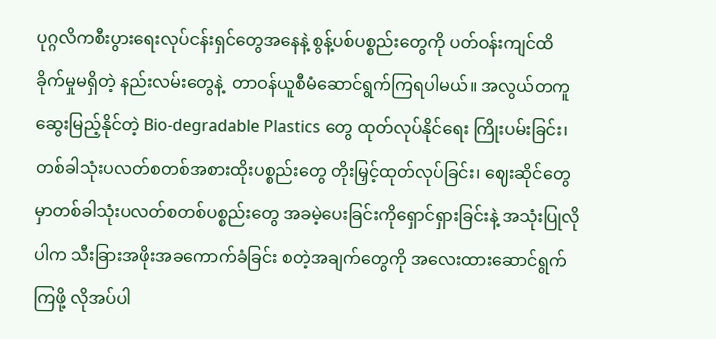ပုဂ္ဂလိကစီးပွားရေးလုပ်ငန်းရှင်တွေအနေနဲ့ စွန့်ပစ်ပစ္စည်းတွေကို ပတ်ဝန်းကျင်ထိခိုက်မှုမရှိတဲ့ နည်းလမ်းတွေနဲ့  တာဝန်ယူစီမံဆောင်ရွက်ကြရပါမယ်။ အလွယ်တကူ ဆွေးမြည့်နိုင်တဲ့ Bio-degradable Plastics တွေ ထုတ်လုပ်နိုင်ရေး ကြိုးပမ်းခြင်း၊ တစ်ခါသုံးပလတ်စတစ်အစားထိုးပစ္စည်းတွေ တိုးမြှင့်ထုတ်လုပ်ခြင်း၊ ဈေးဆိုင်တွေမှာတစ်ခါသုံးပလတ်စတစ်ပစ္စည်းတွေ အခမဲ့ပေးခြင်းကိုရှောင်ရှားခြင်းနဲ့ အသုံးပြုလိုပါက သီးခြားအဖိုးအခကောက်ခံခြင်း စတဲ့အချက်တွေကို အလေးထားဆောင်ရွက်ကြဖို့ လိုအပ်ပါ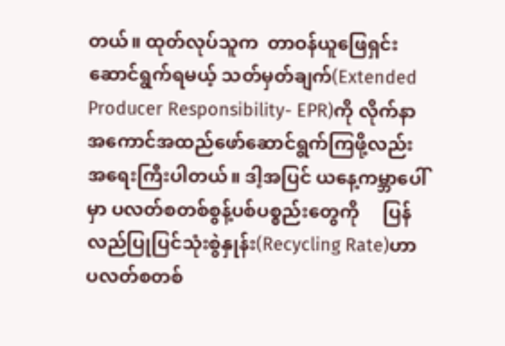တယ်။ ထုတ်လုပ်သူက  တာဝန်ယူဖြေရှင်းဆောင်ရွက်ရမယ့် သတ်မှတ်ချက်(Extended Producer Responsibility- EPR)ကို လိုက်နာအကောင်အထည်ဖော်ဆောင်ရွက်ကြဖို့လည်း အရေးကြီးပါတယ်။ ဒါ့အပြင် ယနေ့ကမ္ဘာပေါ်မှာ ပလတ်စတစ်စွန့်ပစ်ပစ္စည်းတွေကို     ပြန်လည်ပြုပြင်သုံးစွဲနှုန်း(Recycling Rate)ဟာ   ပလတ်စတစ်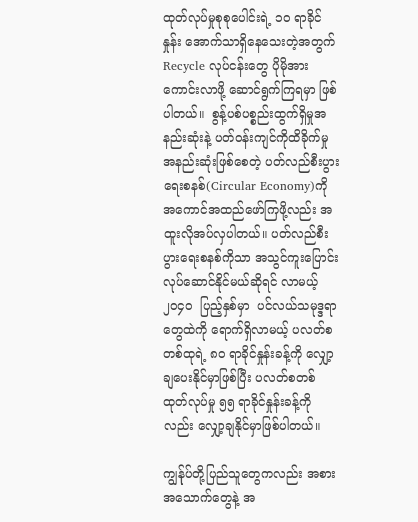ထုတ်လုပ်မှုစုစုပေါင်းရဲ့ ၁၀ ရာခိုင်နှုန်း အောက်သာရှိနေသေးတဲ့အတွက် Recycle လုပ်ငန်းတွေ ပိုမိုအားကောင်းလာဖို့ ဆောင်ရွက်ကြရမှာ ဖြစ်ပါတယ်။  စွန့်ပစ်ပစ္စည်းထွက်ရှိမှုအနည်းဆုံးနဲ့ ပတ်ဝန်းကျင်ကိုထိခိုက်မှုအနည်းဆုံးဖြစ်စေတဲ့ ပတ်လည်စီးပွားရေးစနစ်(Circular Economy)ကိုအကောင်အထည်ဖော်ကြဖို့လည်း အထူးလိုအပ်လှပါတယ်။ ပတ်လည်စီးပွားရေးစနစ်ကိုသာ အသွင်ကူးပြောင်းလုပ်ဆောင်နိုင်မယ်ဆိုရင် လာမယ့် ၂၀၄၀  ပြည့်နှစ်မှာ  ပင်လယ်သမုဒ္ဒရာတွေထဲကို ရောက်ရှိလာမယ့် ပလတ်စတစ်ထုရဲ့ ၈၀ ရာခိုင်နှုန်းခန့်ကို လျှော့ချပေးနိုင်မှာဖြစ်ပြီး ပလတ်စတစ်ထုတ်လုပ်မှု ၅၅ ရာခိုင်နှုန်းခန့်ကိုလည်း လျှော့ချနိုင်မှာဖြစ်ပါတယ်။

ကျွန်ုပ်တို့ပြည်သူတွေကလည်း အစားအသောက်တွေနဲ့ အ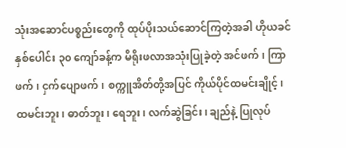သုံးအဆောင်ပစ္စည်းတွေကို ထုပ်ပိုးသယ်ဆောင်ကြတဲ့အခါ ဟိုယခင်နှစ်ပေါင်း ၃၀ ကျော်ခန့်က မိရိုးဖလာအသုံးပြုခဲ့တဲ့ အင်ဖက်၊ ကြာဖက်၊ ငှက်ပျောဖက်၊ စက္ကူအိတ်တို့အပြင် ကိုယ်ပိုင်ထမင်းချိုင့်၊ ထမင်းဘူး၊ ဓာတ်ဘူး၊ ရေဘူး၊ လက်ဆွဲခြင်း၊ ချည်နဲ့ ပြုလုပ်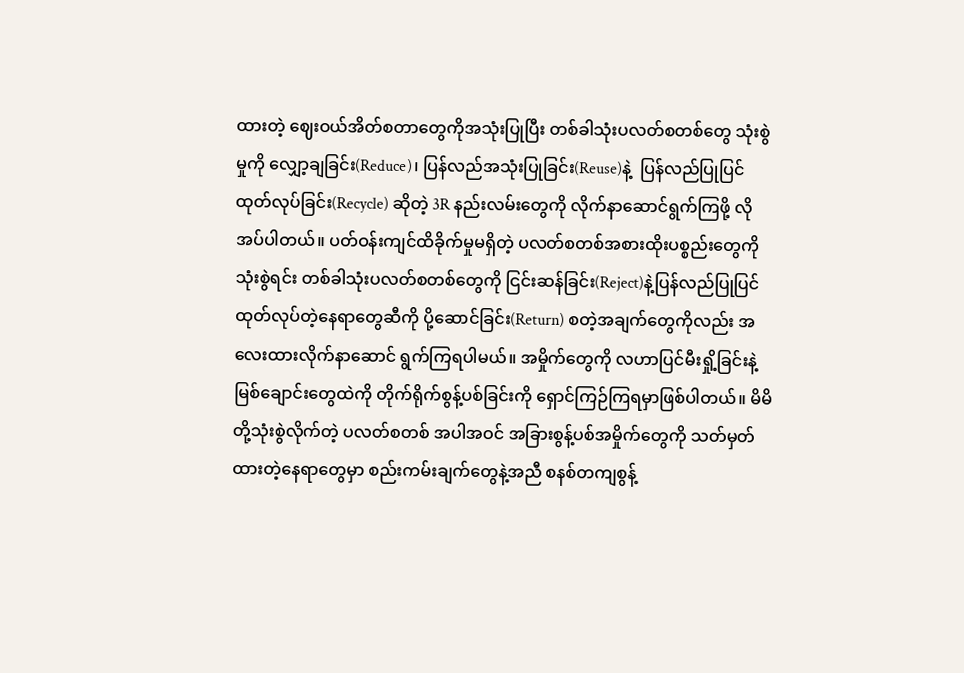ထားတဲ့ ဈေးဝယ်အိတ်စတာတွေကိုအသုံးပြုပြီး တစ်ခါသုံးပလတ်စတစ်တွေ သုံးစွဲမှုကို လျှော့ချခြင်း(Reduce)၊ ပြန်လည်အသုံးပြုခြင်း(Reuse)နဲ့  ပြန်လည်ပြုပြင်ထုတ်လုပ်ခြင်း(Recycle) ဆိုတဲ့ 3R နည်းလမ်းတွေကို လိုက်နာဆောင်ရွက်ကြဖို့ လိုအပ်ပါတယ်။ ပတ်ဝန်းကျင်ထိခိုက်မှုမရှိတဲ့ ပလတ်စတစ်အစားထိုးပစ္စည်းတွေကို သုံးစွဲရင်း တစ်ခါသုံးပလတ်စတစ်တွေကို ငြင်းဆန်ခြင်း(Reject)နဲ့ပြန်လည်ပြုပြင်ထုတ်လုပ်တဲ့နေရာတွေဆီကို ပို့ဆောင်ခြင်း(Return) စတဲ့အချက်တွေကိုလည်း အလေးထားလိုက်နာဆောင် ရွက်ကြရပါမယ်။ အမှိုက်တွေကို လဟာပြင်မီးရှို့ခြင်းနဲ့ မြစ်ချောင်းတွေထဲကို တိုက်ရိုက်စွန့်ပစ်ခြင်းကို ရှောင်ကြဉ်ကြရမှာဖြစ်ပါတယ်။ မိမိတို့သုံးစွဲလိုက်တဲ့ ပလတ်စတစ် အပါအဝင် အခြားစွန့်ပစ်အမှိုက်တွေကို သတ်မှတ်ထားတဲ့နေရာတွေမှာ စည်းကမ်းချက်တွေနဲ့အညီ စနစ်တကျစွန့်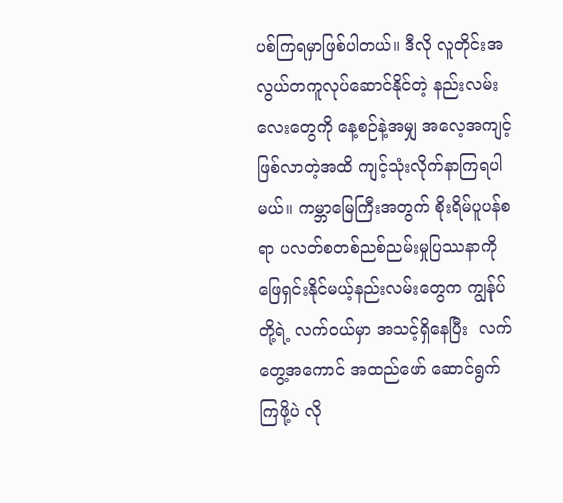ပစ်ကြရမှာဖြစ်ပါတယ်။ ဒီလို လူတိုင်းအလွယ်တကူလုပ်ဆောင်နိုင်တဲ့ နည်းလမ်းလေးတွေကို နေ့စဉ်နဲ့အမျှ အလေ့အကျင့်ဖြစ်လာတဲ့အထိ ကျင့်သုံးလိုက်နာကြရပါမယ်။ ကမ္ဘာမြေကြီးအတွက် စိုးရိမ်ပူပန်စရာ ပလတ်စတစ်ညစ်ညမ်းမှုပြဿနာကို ဖြေရှင်းနိုင်မယ့်နည်းလမ်းတွေက ကျွန်ုပ်တို့ရဲ့ လက်ဝယ်မှာ အသင့်ရှိနေပြီး  လက်တွေ့အကောင် အထည်ဖော် ဆောင်ရွက်ကြဖို့ပဲ လို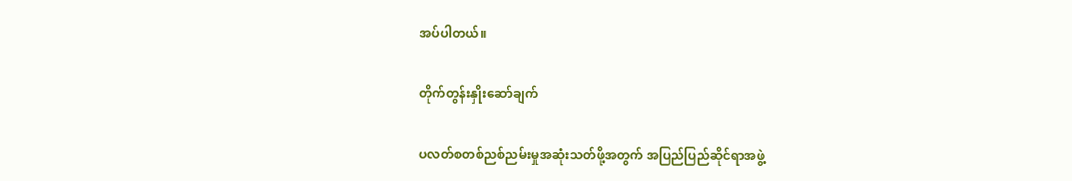အပ်ပါတယ်။

တိုက်တွန်းနှိုးဆော်ချက်

ပလတ်စတစ်ညစ်ညမ်းမှုအဆုံးသတ်ဖို့အတွက် အပြည်ပြည်ဆိုင်ရာအဖွဲ့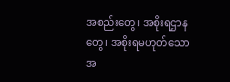အစည်းတွေ၊ အစိုးရဌာနတွေ၊ အစိုးရမဟုတ်သောအ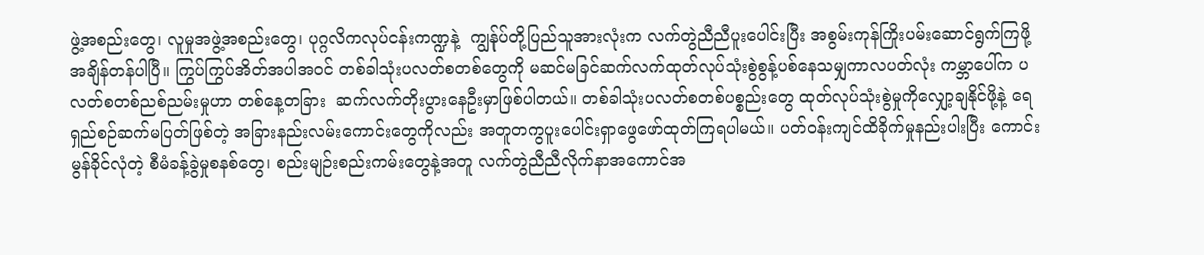ဖွဲ့အစည်းတွေ၊ လူမှုအဖွဲ့အစည်းတွေ၊ ပုဂ္ဂလိကလုပ်ငန်းကဏ္ဍနဲ့  ကျွန်ုပ်တို့ပြည်သူအားလုံးက လက်တွဲညီညီပူးပေါင်းပြီး အစွမ်းကုန်ကြိုးပမ်းဆောင်ရွက်ကြဖို့ အချိန်တန်ပါပြီ။ ကြွပ်ကြွပ်အိတ်အပါအဝင် တစ်ခါသုံးပလတ်စတစ်တွေကို မဆင်မခြင်ဆက်လက်ထုတ်လုပ်သုံးစွဲစွန့်ပစ်နေသမျှကာလပတ်လုံး ကမ္ဘာပေါ်က ပလတ်စတစ်ညစ်ညမ်းမှုဟာ တစ်နေ့တခြား  ဆက်လက်တိုးပွားနေဦးမှာဖြစ်ပါတယ်။ တစ်ခါသုံးပလတ်စတစ်ပစ္စည်းတွေ ထုတ်လုပ်သုံးစွဲမှုကိုလျှော့ချနိုင်ဖို့နဲ့ ရေရှည်စဉ်ဆက်မပြတ်ဖြစ်တဲ့ အခြားနည်းလမ်းကောင်းတွေကိုလည်း အတူတကွပူးပေါင်းရှာဖွေဖော်ထုတ်ကြရပါမယ်။ ပတ်ဝန်းကျင်ထိခိုက်မှုနည်းပါးပြီး ကောင်းမွန်ခိုင်လုံတဲ့ စီမံခန့်ခွဲမှုစနစ်တွေ၊ စည်းမျဉ်းစည်းကမ်းတွေနဲ့အတူ လက်တွဲညီညီလိုက်နာအကောင်အ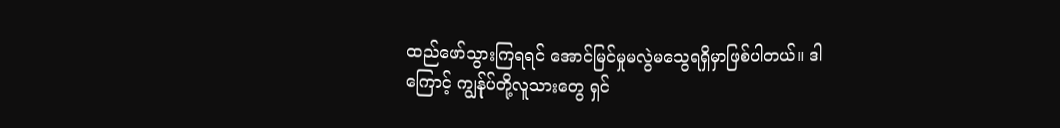ထည်ဖော်သွားကြရရင် အောင်မြင်မှုမလွဲမသွေရရှိမှာဖြစ်ပါတယ်။ ဒါကြောင့် ကျွန်ုပ်တို့လူသားတွေ ရှင်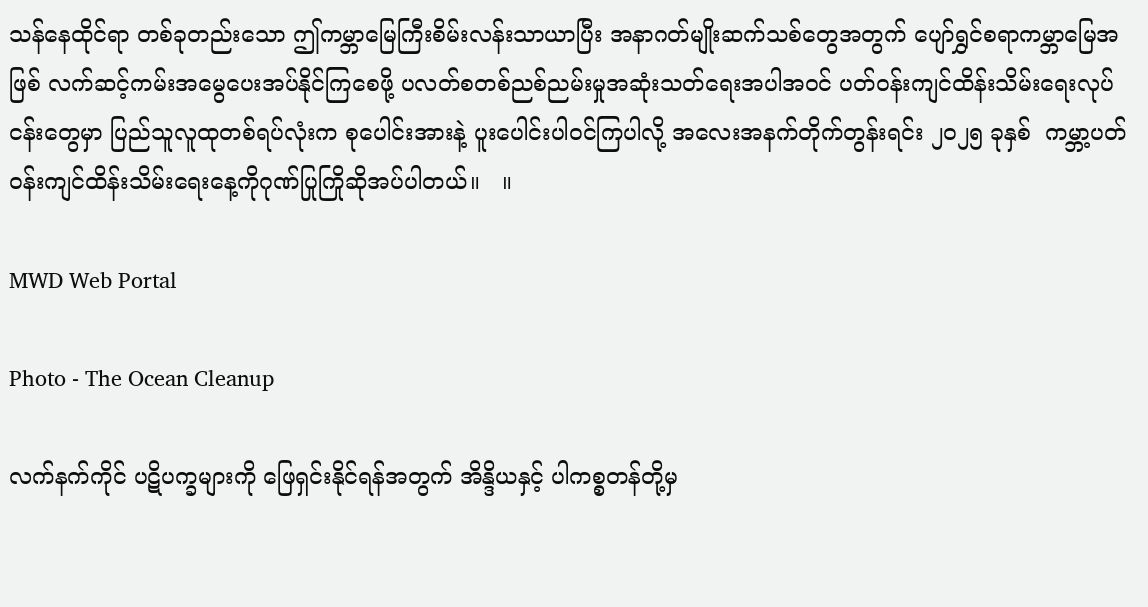သန်နေထိုင်ရာ တစ်ခုတည်းသော ဤကမ္ဘာမြေကြီးစိမ်းလန်းသာယာပြီး အနာဂတ်မျိုးဆက်သစ်တွေအတွက် ပျော်ရွှင်စရာကမ္ဘာမြေအဖြစ် လက်ဆင့်ကမ်းအမွေပေးအပ်နိုင်ကြစေဖို့ ပလတ်စတစ်ညစ်ညမ်းမှုအဆုံးသတ်ရေးအပါအဝင် ပတ်ဝန်းကျင်ထိန်းသိမ်းရေးလုပ်ငန်းတွေမှာ ပြည်သူလူထုတစ်ရပ်လုံးက စုပေါင်းအားနဲ့ ပူးပေါင်းပါဝင်ကြပါလို့ အလေးအနက်တိုက်တွန်းရင်း ၂၀၂၅ ခုနှစ်  ကမ္ဘာ့ပတ်ဝန်းကျင်ထိန်းသိမ်းရေးနေ့ကိုဂုဏ်ပြုကြိုဆိုအပ်ပါတယ်။   ။

MWD Web Portal

Photo - The Ocean Cleanup

လက်နက်ကိုင် ပဋိပက္ခများကို ဖြေရှင်းနိုင်ရန်အတွက် အိန္ဒိယနှင့် ပါကစ္စတန်တို့မှ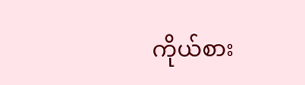ကိုယ်စား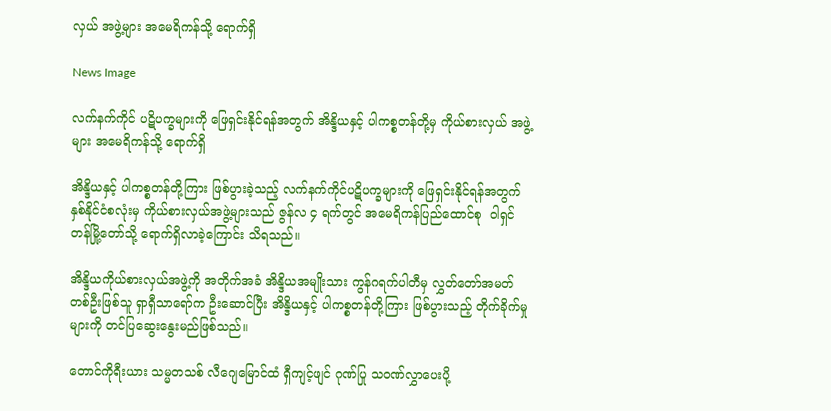လှယ် အဖွဲ့များ အမေရိကန်သို့ ရောက်ရှိ

News Image

လက်နက်ကိုင် ပဋိပက္ခများကို ဖြေရှင်းနိုင်ရန်အတွက် အိန္ဒိယနှင့် ပါကစ္စတန်တို့မှ ကိုယ်စားလှယ် အဖွဲ့များ အမေရိကန်သို့ ရောက်ရှိ

အိန္ဒိယနှင့် ပါကစ္စတန်တို့ကြား ဖြစ်ပွားခဲ့သည့် လက်နက်ကိုင်ပဋိပက္ခများကို ဖြေရှင်းနိုင်ရန်အတွက် နှစ်နိုင်ငံစလုံးမှ ကိုယ်စားလှယ်အဖွဲ့များသည် ဇွန်လ ၄ ရက်တွင် အမေရိကန်ပြည်ထောင်စု  ဝါရှင်တန်မြို့တော်သို့ ရောက်ရှိလာခဲ့ကြောင်း သိရသည်။

အိန္ဒိယကိုယ်စားလှယ်အဖွဲ့ကို အတိုက်အခံ အိန္ဒိယအမျိုးသား ကွန်ဂရက်ပါတီမှ လွှတ်တော်အမတ် တစ်ဦးဖြစ်သူ ရှာရှီသာရော်က ဦးဆောင်ပြီး အိန္ဒိယနှင့် ပါကစ္စတန်တို့ကြား ဖြစ်ပွားသည့် တိုက်ခိုက်မှုများကို တင်ပြဆွေးနွေးမည်ဖြစ်သည်။

တောင်ကိုရီးယား သမ္မတသစ် လီဂျေမြောင်ထံ ရှီကျင့်ဖျင် ဂုဏ်ပြု သဝဏ်လွှာပေးပို့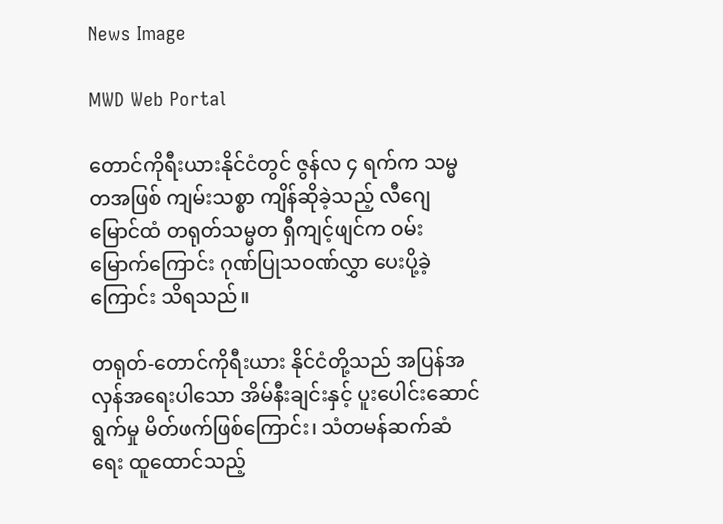News Image

MWD Web Portal

တောင်ကိုရီးယားနိုင်ငံတွင် ဇွန်လ ၄ ရက်က သမ္မတအဖြစ် ကျမ်းသစ္စာ ကျိန်ဆိုခဲ့သည့် လီဂျေမြောင်ထံ တရုတ်သမ္မတ ရှီကျင့်ဖျင်က ဝမ်းမြောက်ကြောင်း ဂုဏ်ပြုသဝဏ်လွှာ ပေးပို့ခဲ့ကြောင်း သိရသည်။

တရုတ်-တောင်ကိုရီးယား နိုင်ငံတို့သည် အပြန်အလှန်အရေးပါသော အိမ်နီးချင်းနှင့် ပူးပေါင်းဆောင်ရွက်မှု မိတ်ဖက်ဖြစ်ကြောင်း၊ သံတမန်ဆက်ဆံရေး ထူထောင်သည့်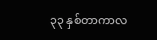၃၃ နှစ်တာကာလ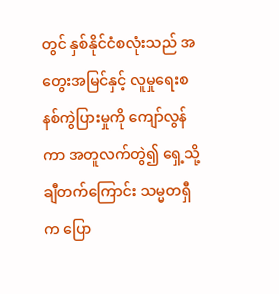တွင် နှစ်နိုင်ငံစလုံးသည် အတွေးအမြင်နှင့် လူမှုရေးစနစ်ကွဲပြားမှုကို ကျော်လွန်ကာ အတူလက်တွဲ၍ ရှေ့သို့ချီတက်ကြောင်း သမ္မတရှီက ပြော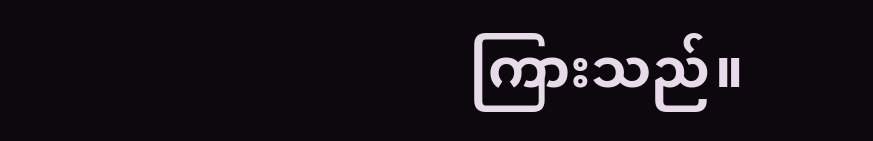ကြားသည်။